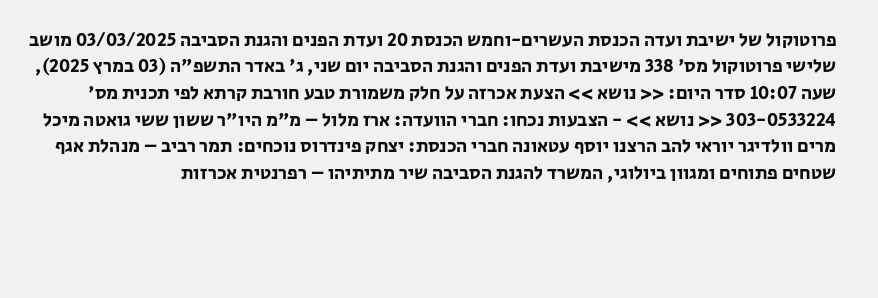פרוטוקול של ישיבת ועדה הכנסת העשרים-וחמש הכנסת 20 ועדת הפנים והגנת הסביבה 03/03/2025 מושב שלישי פרוטוקול מס' 338 מישיבת ועדת הפנים והגנת הסביבה יום שני, ג' באדר התשפ"ה (03 במרץ 2025), שעה 10:07 סדר היום: << נושא >> הצעת אכרזה על חלק משמורת טבע חורבת קרתא לפי תכנית מס' 303-0533224 << נושא >> - הצבעות נכחו: חברי הוועדה: ארז מלול – מ"מ היו"ר ששון ששי גואטה מיכל מרים וולדיגר יוראי להב הרצנו יוסף עטאונה חברי הכנסת: יצחק פינדרוס נוכחים: תמר רביב – מנהלת אגף שטחים פתוחים ומגוון ביולוגי, המשרד להגנת הסביבה שיר מתיתיהו – רפרנטית אכרזות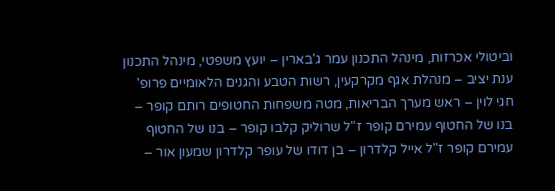וביטולי אכרזות, מינהל התכנון עמר ג'בארין – יועץ משפטי, מינהל התכנון ענת יציב – מנהלת אגף מקרקעין, רשות הטבע והגנים הלאומיים פרופ' חגי לוין – ראש מערך הבריאות, מטה משפחות החטופים רותם קופר – בנו של החטוף עמירם קופר ז"ל שרוליק קלבו קופר – בנו של החטוף עמירם קופר ז"ל אייל קלדרון – בן דודו של עופר קלדרון שמעון אור –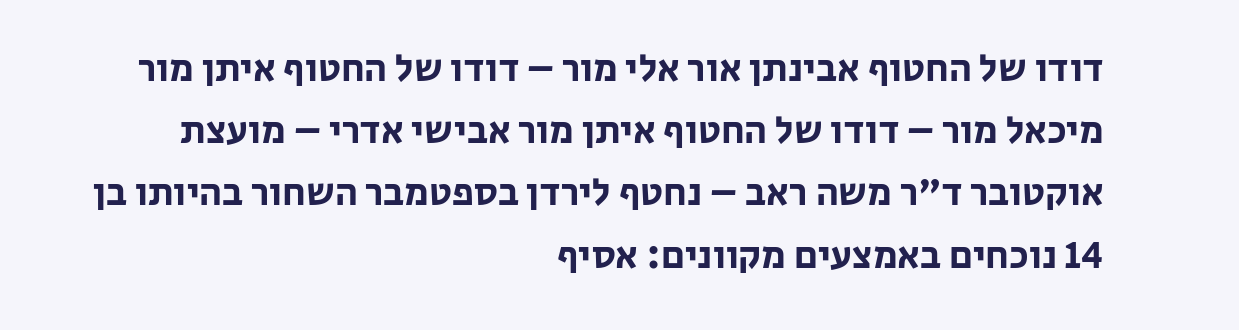דודו של החטוף אבינתן אור אלי מור – דודו של החטוף איתן מור מיכאל מור – דודו של החטוף איתן מור אבישי אדרי – מועצת אוקטובר ד"ר משה ראב – נחטף לירדן בספטמבר השחור בהיותו בן 14 נוכחים באמצעים מקוונים: אסיף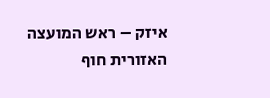איזק – ראש המועצה האזורית חוף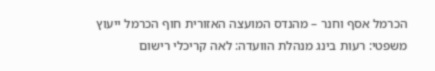הכרמל אסף וחנר – מהנדס המועצה האזורית חוף הכרמל ייעוץ משפטי: רעות בינג מנהלת הוועדה: לאה קריכלי רישום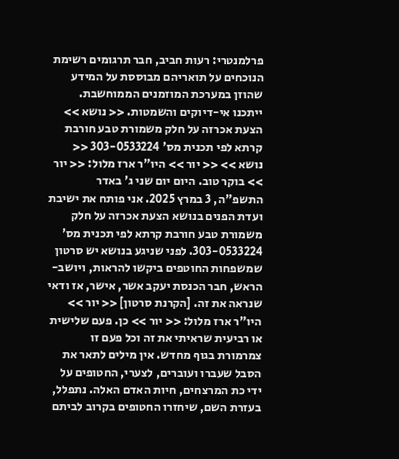פרלמנטרי: רעות חביב, חבר תרגומים רשימת הנוכחים על תואריהם מבוססת על המידע שהוזן במערכת המוזמנים הממוחשבת. ייתכנו אי-דיוקים והשמטות. << נושא >> הצעת אכרזה על חלק משמורת טבע חורבת קרתא לפי תכנית מס' 303-0533224 << נושא >> << יור >> היו"ר ארז מלול: << יור >> בוקר טוב. היום יום שני ג' באדר התשפ"ה, 3 במרץ 2025. אני פותח את ישיבת ועדת הפנים בנושא הצעת אכרזה על חלק משמורת טבע חורבת קרתא לפי תכנית מס' 303-0533224. לפני שניגע בנושא יש סרטון שמשפחות החוטפים ביקשו להראות, ויושב-הראש, חבר הכנסת יעקב אשר, אישר, אז ודאי שנראה את זה. [הקרנת סרטון] << יור >> היו"ר ארז מלול: << יור >> כן. פעם שלישית או רביעית שראיתי את זה וכל פעם זו צמרמורת בגוף מחדש. אין מילים לתאר את הסבל שעברו ועוברים, לצערי, החטופים על ידי כת המרצחים, חיות האדם האלה. נתפלל, בעזרת השם, שיחזרו החטופים בקרוב לביתם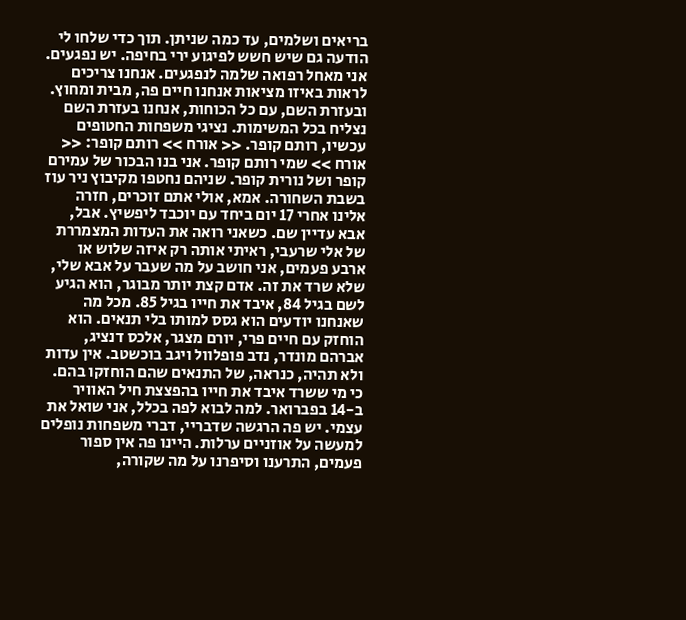בריאים ושלמים, עד כמה שניתן. תוך כדי שלחו לי הודעה גם שיש חשש לפיגוע ירי בחיפה. יש נפגעים. אני מאחל רפואה שלמה לנפגעים. אנחנו צריכים לראות באיזו מציאות אנחנו חיים פה, מבית ומחוץ. ובעזרת השם, עם כל הכוחות, אנחנו בעזרת השם נצליח בכל המשימות. נציגי משפחות החטופים עכשיו, רותם קופר. << אורח >> רותם קופר: << אורח >> שמי רותם קופר. אני בנו הבכור של עמירם קופר ושל נורית קופר. שניהם נחטפו מקיבוץ ניר עוז בשבת השחורה. אמא, אולי אתם זוכרים, חזרה אלינו אחרי 17 יום ביחד עם יוכבד ליפשיץ. אבל, אבא עדיין שם. כשאני רואה את העדות המצמררת של אלי שרעבי, ראיתי אותה רק איזה שלוש או ארבע פעמים, אני חושב על מה שעבר על אבא שלי, שלא שרד את זה. אדם קצת יותר מבוגר, הוא הגיע לשם בגיל 84, איבד את חייו בגיל 85. מכל מה שאנחנו יודעים הוא גסס למותו בלי תנאים. הוא הוחזק עם חיים פרי, יורם מצגר, אלכס דנציג, אברהם מונדר, נדב פופלוול ויגב בוכשטב. אין עדות ולא תהיה, כנראה, של התנאים שהם הוחזקו בהם. כי מי ששרד איבד את חייו בהפצצת חיל האוויר ב-14 בפברואר. למה לבוא לפה בכלל, אני שואל את עצמי. יש פה הרגשה שדבריי, דברי משפחות נופלים למעשה על אוזניים ערלות. היינו פה אין ספור פעמים, התרענו וסיפרנו על מה שקורה,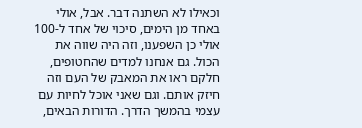וכאילו לא השתנה דבר. אבל, אולי באחד מן הימים, סיכוי של אחד ל-100 אולי כן השפענו, וזה היה שווה את הכול. גם אנחנו למדים שהחטופים, חלקם ראו את המאבק של העם וזה חיזק אותם. וגם שאני אוכל לחיות עם עצמי בהמשך הדרך. הדורות הבאים,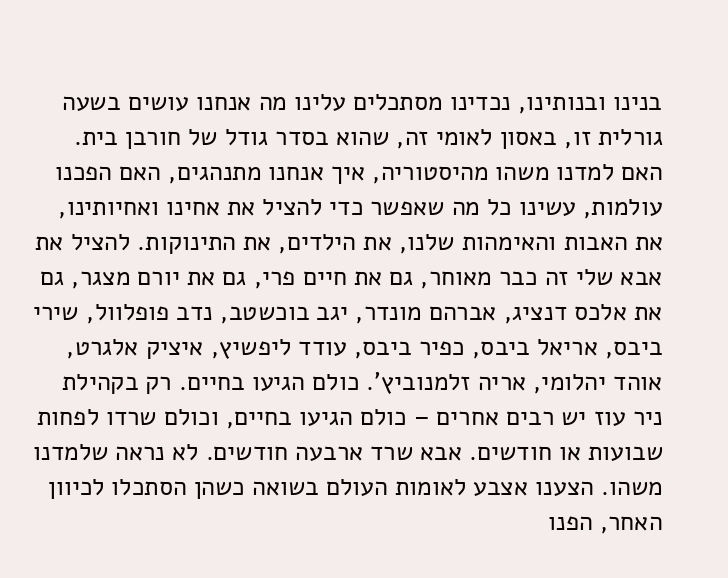בנינו ובנותינו, נכדינו מסתכלים עלינו מה אנחנו עושים בשעה גורלית זו, באסון לאומי זה, שהוא בסדר גודל של חורבן בית. האם למדנו משהו מהיסטוריה, איך אנחנו מתנהגים, האם הפכנו עולמות, עשינו כל מה שאפשר כדי להציל את אחינו ואחיותינו, את האבות והאימהות שלנו, את הילדים, את התינוקות. להציל את אבא שלי זה כבר מאוחר, גם את חיים פרי, גם את יורם מצגר, גם את אלכס דנציג, אברהם מונדר, יגב בוכשטב, נדב פופלוול, שירי ביבס, אריאל ביבס, כפיר ביבס, עודד ליפשיץ, איציק אלגרט, אוהד יהלומי, אריה זלמנוביץ'. כולם הגיעו בחיים. רק בקהילת ניר עוז יש רבים אחרים – כולם הגיעו בחיים, וכולם שרדו לפחות שבועות או חודשים. אבא שרד ארבעה חודשים. לא נראה שלמדנו משהו. הצענו אצבע לאומות העולם בשואה כשהן הסתכלו לכיוון האחר, הפנו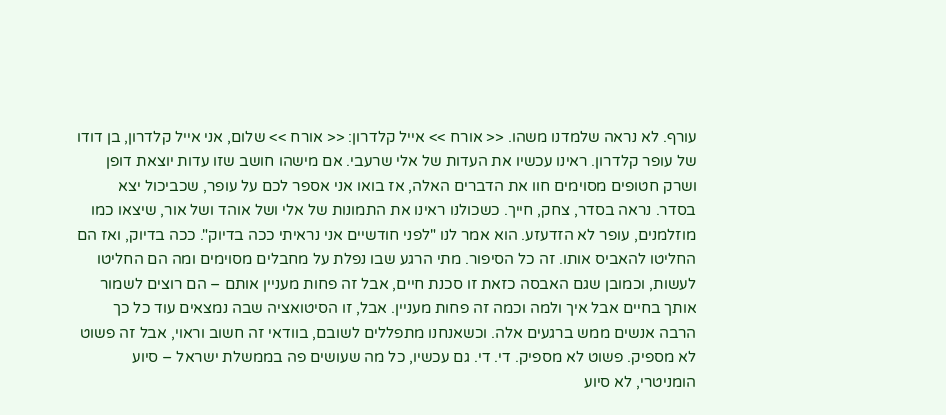עורף. לא נראה שלמדנו משהו. << אורח >> אייל קלדרון: << אורח >> שלום, אני אייל קלדרון, בן דודו של עופר קלדרון. ראינו עכשיו את העדות של אלי שרעבי. אם מישהו חושב שזו עדות יוצאת דופן ושרק חטופים מסוימים חוו את הדברים האלה, אז בואו אני אספר לכם על עופר, שכביכול יצא בסדר. נראה בסדר, צחק, חייך. כשכולנו ראינו את התמונות של אלי ושל אוהד ושל אור, שיצאו כמו מוזלמנים, עופר לא הזדעזע. הוא אמר לנו "לפני חודשיים אני נראיתי ככה בדיוק". ככה בדיוק, ואז הם החליטו להאביס אותו. זה כל הסיפור. מתי הרגע שבו נפלת על מחבלים מסוימים ומה הם החליטו לעשות, וכמובן שגם האבסה כזאת זו סכנת חיים, אבל זה פחות מעניין אותם – הם רוצים לשמור אותך בחיים אבל איך ולמה וכמה זה פחות מעניין. אבל, זו הסיטואציה שבה נמצאים עוד כל כך הרבה אנשים ממש ברגעים אלה. וכשאנחנו מתפללים לשובם, בוודאי זה חשוב וראוי, אבל זה פשוט לא מספיק. פשוט לא מספיק. די. די. גם עכשיו, כל מה שעושים פה בממשלת ישראל – סיוע הומניטרי, לא סיוע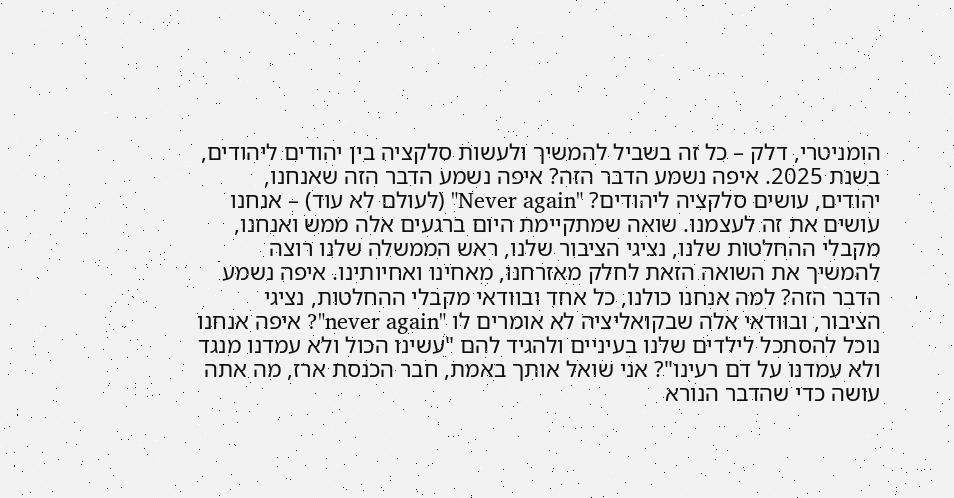הומניטרי, דלק – כל זה בשביל להמשיך ולעשות סלקציה בין יהודים ליהודים, בשנת 2025. איפה נשמע הדבר הזה? איפה נשמע הדבר הזה שאנחנו, יהודים, עושים סלקציה ליהודים? "Never again" (לעולם לא עוד) – אנחנו עושים את זה לעצמנו. שואה שמתקיימת היום ברגעים אלה ממש ואנחנו, מקבלי ההחלטות שלנו, נציגי הציבור שלנו, ראש הממשלה שלנו רוצה להמשיך את השואה הזאת לחלק מאזרחנו, מאחינו ואחיותינו. איפה נשמע הדבר הזה? למה אנחנו כולנו, כל אחד ובוודאי מקבלי ההחלטות, נציגי הציבור, ובוודאי אלה שבקואליציה לא אומרים לו "never again"? איפה אנחנו נוכל להסתכל לילדים שלנו בעיניים ולהגיד להם "עשינו הכול ולא עמדנו מנגד ולא עמדנו על דם רעינו"? אני שואל אותך באמת, חבר הכנסת ארז, מה אתה עושה כדי שהדבר הנורא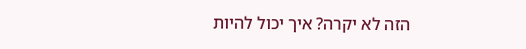הזה לא יקרה? איך יכול להיות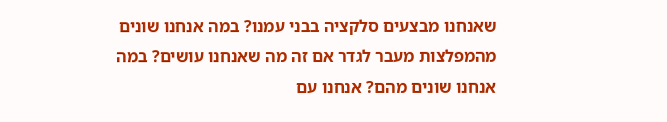שאנחנו מבצעים סלקציה בבני עמנו? במה אנחנו שונים מהמפלצות מעבר לגדר אם זה מה שאנחנו עושים? במה אנחנו שונים מהם? אנחנו עם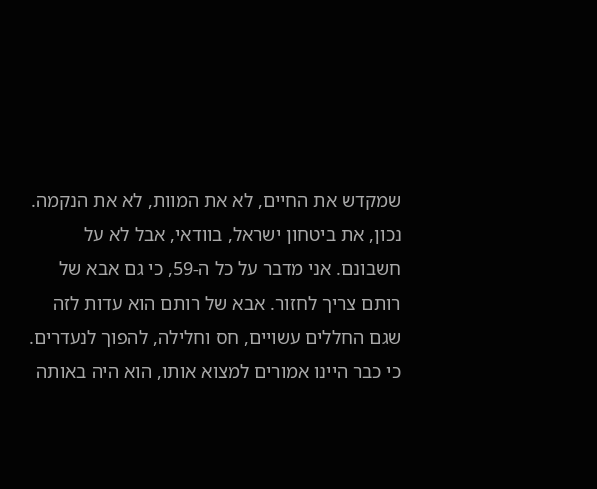שמקדש את החיים, לא את המוות, לא את הנקמה. נכון, את ביטחון ישראל, בוודאי, אבל לא על חשבונם. אני מדבר על כל ה-59, כי גם אבא של רותם צריך לחזור. אבא של רותם הוא עדות לזה שגם החללים עשויים, חס וחלילה, להפוך לנעדרים. כי כבר היינו אמורים למצוא אותו, הוא היה באותה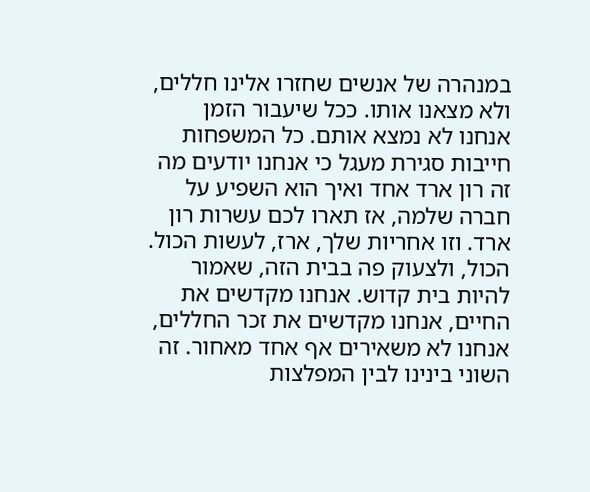במנהרה של אנשים שחזרו אלינו חללים, ולא מצאנו אותו. ככל שיעבור הזמן אנחנו לא נמצא אותם. כל המשפחות חייבות סגירת מעגל כי אנחנו יודעים מה זה רון ארד אחד ואיך הוא השפיע על חברה שלמה, אז תארו לכם עשרות רון ארד. וזו אחריות שלך, ארז, לעשות הכול. הכול, ולצעוק פה בבית הזה, שאמור להיות בית קדוש. אנחנו מקדשים את החיים, אנחנו מקדשים את זכר החללים, אנחנו לא משאירים אף אחד מאחור. זה השוני בינינו לבין המפלצות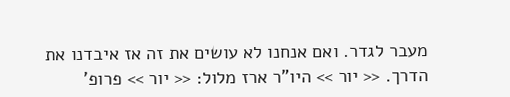מעבר לגדר. ואם אנחנו לא עושים את זה אז איבדנו את הדרך. << יור >> היו"ר ארז מלול: << יור >> פרופ'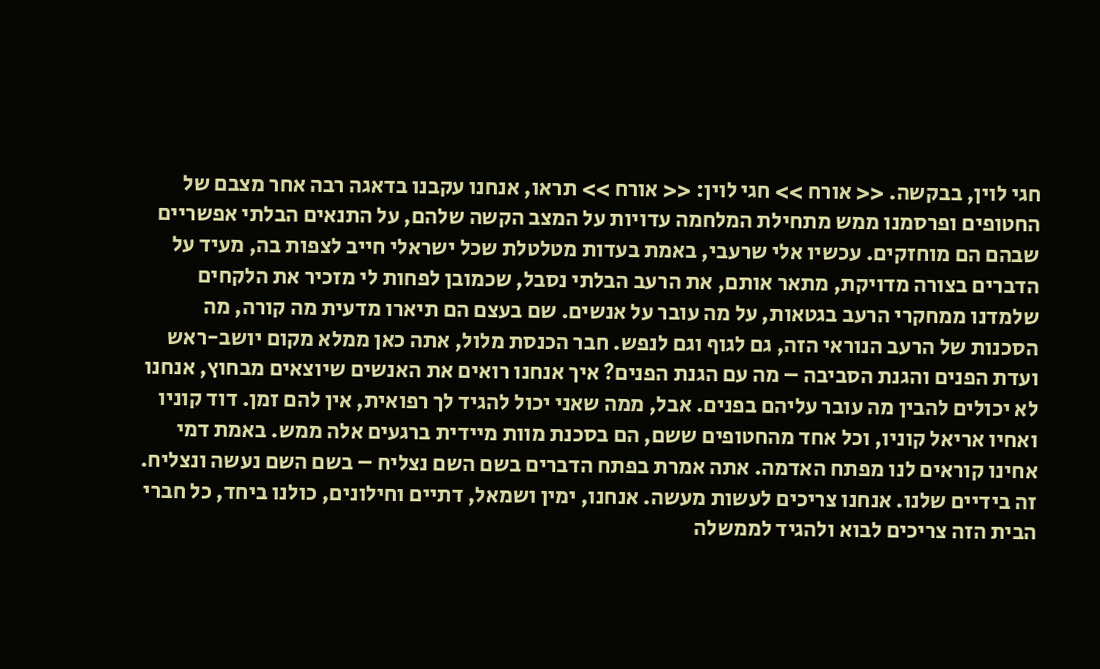חגי לוין, בבקשה. << אורח >> חגי לוין: << אורח >> תראו, אנחנו עקבנו בדאגה רבה אחר מצבם של החטופים ופרסמנו ממש מתחילת המלחמה עדויות על המצב הקשה שלהם, על התנאים הבלתי אפשריים שבהם הם מוחזקים. עכשיו אלי שרעבי, באמת בעדות מטלטלת שכל ישראלי חייב לצפות בה, מעיד על הדברים בצורה מדויקת, מתאר אותם, את הרעב הבלתי נסבל, שכמובן לפחות לי מזכיר את הלקחים שלמדנו ממחקרי הרעב בגטאות, על מה עובר על אנשים. שם בעצם הם תיארו מדעית מה קורה, מה הסכנות של הרעב הנוראי הזה, גם לגוף וגם לנפש. חבר הכנסת מלול, אתה כאן ממלא מקום יושב-ראש ועדת הפנים והגנת הסביבה – מה עם הגנת הפנים? איך אנחנו רואים את האנשים שיוצאים מבחוץ, אנחנו לא יכולים להבין מה עובר עליהם בפנים. אבל, ממה שאני יכול להגיד לך רפואית, אין להם זמן. דוד קוניו ואחיו אריאל קוניו, וכל אחד מהחטופים ששם, הם בסכנת מוות מיידית ברגעים אלה ממש. באמת דמי אחינו קוראים לנו מפתח האדמה. אתה אמרת בפתח הדברים בשם השם נצליח – בשם השם נעשה ונצליח. זה בידיים שלנו. אנחנו צריכים לעשות מעשה. אנחנו, ימין ושמאל, דתיים וחילונים, כולנו ביחד, כל חברי הבית הזה צריכים לבוא ולהגיד לממשלה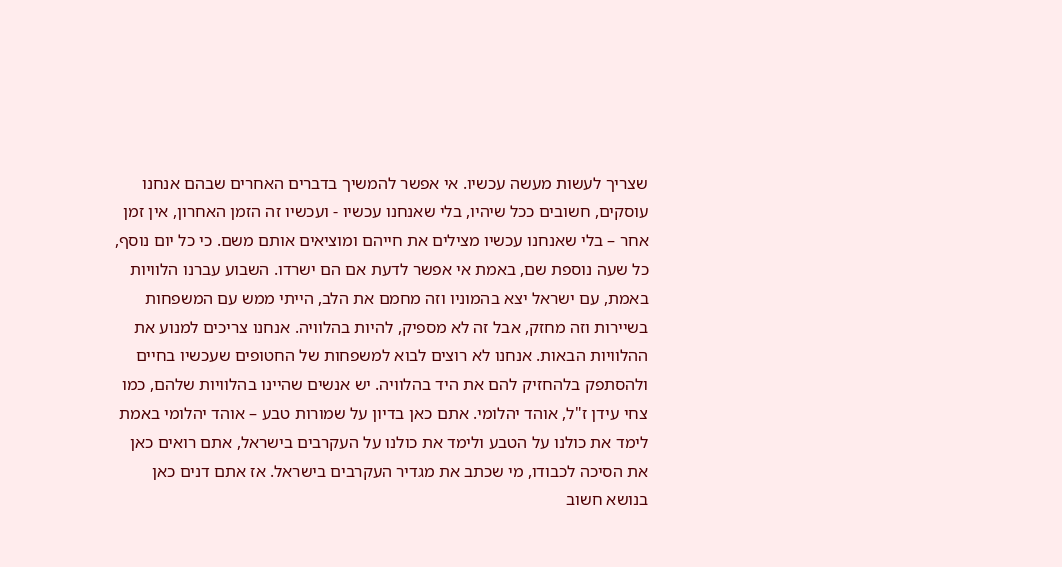שצריך לעשות מעשה עכשיו. אי אפשר להמשיך בדברים האחרים שבהם אנחנו עוסקים, חשובים ככל שיהיו, בלי שאנחנו עכשיו - ועכשיו זה הזמן האחרון, אין זמן אחר – בלי שאנחנו עכשיו מצילים את חייהם ומוציאים אותם משם. כי כל יום נוסף, כל שעה נוספת שם, באמת אי אפשר לדעת אם הם ישרדו. השבוע עברנו הלוויות באמת, עם ישראל יצא בהמוניו וזה מחמם את הלב, הייתי ממש עם המשפחות בשיירות וזה מחזק, אבל זה לא מספיק, להיות בהלוויה. אנחנו צריכים למנוע את ההלוויות הבאות. אנחנו לא רוצים לבוא למשפחות של החטופים שעכשיו בחיים ולהסתפק בלהחזיק להם את היד בהלוויה. יש אנשים שהיינו בהלוויות שלהם, כמו צחי עידן ז"ל, אוהד יהלומי. אתם כאן בדיון על שמורות טבע – אוהד יהלומי באמת לימד את כולנו על הטבע ולימד את כולנו על העקרבים בישראל, אתם רואים כאן את הסיכה לכבודו, מי שכתב את מגדיר העקרבים בישראל. אז אתם דנים כאן בנושא חשוב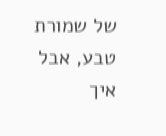של שמורת טבע, אבל איך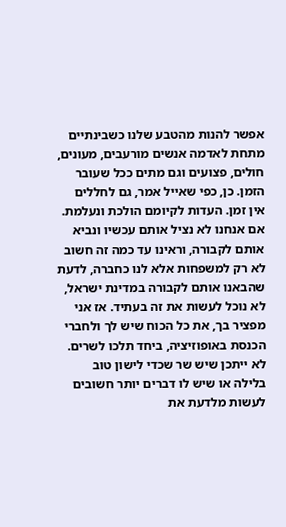אפשר להנות מהטבע שלנו כשבינתיים מתחת לאדמה אנשים מורעבים, מעונים, חולים, פצועים וגם מתים ככל שעובר הזמן. כן, כפי שאייל אמר, גם לחללים אין זמן. העדות לקיומם הולכת ונעלמת. אם אנחנו לא נציל אותם עכשיו ונביא אותם לקבורה, וראינו עד כמה זה חשוב לא רק למשפחות אלא לנו כחברה, לדעת שהבאנו אותם לקבורה במדינת ישראל, לא נוכל לעשות את זה בעתיד. אז אני מפציר בך, את כל הכוח שיש לך ולחברי הכנסת באופוזיציה, ביחד תלכו לשרים. לא ייתכן שיש שר שכדי לישון טוב בלילה או שיש לו דברים יותר חשובים לעשות מלדעת את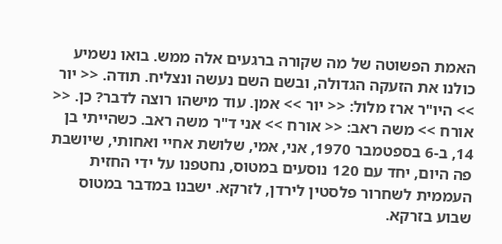האמת הפשוטה של מה שקורה ברגעים אלה ממש. בואו נשמיע כולנו את הזעקה הגדולה, ובשם השם נעשה ונצליח. תודה. << יור >> היו"ר ארז מלול: << יור >> אמן. עוד מישהו רוצה לדבר? כן. << אורח >> משה ראב: << אורח >> אני ד"ר משה ראב. כשהייתי בן 14, ב-6 בספטמבר 1970, אני, אמי, שלושת אחיי ואחותי, שיושבת פה היום, יחד עם 120 נוסעים במטוס, נחטפנו על ידי החזית העממית לשחרור פלסטין לירדן, לזרקא. ישבנו במדבר במטוס שבוע בזרקא.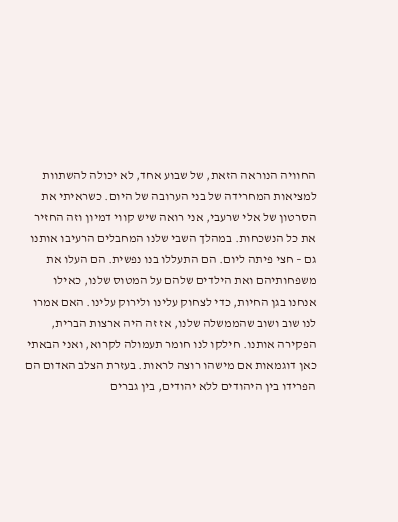החוויה הנוראה הזאת, של שבוע אחד, לא יכולה להשתוות למציאות המחרידה של בני הערובה של היום. כשראיתי את הסרטון של אלי שרעבי, אני רואה שיש קווי דמיון וזה החזיר את כל הנשכחות. במהלך השבי שלנו המחבלים הרעיבו אותנו גם – חצי פיתה ליום. הם התעללו בנו נפשית. הם העלו את משפחותיהם ואת הילדים שלהם על המטוס שלנו, כאילו אנחנו בגן החיות, כדי לצחוק עלינו ולירוק עלינו. האם אמרו לנו שוב ושוב שהממשלה שלנו, אז זה היה ארצות הברית, הפקירה אותנו. חילקו לנו חומר תעמולה לקרוא, ואני הבאתי כאן דוגמאות אם מישהו רוצה לראות. בעזרת הצלב האדום הם הפרידו בין היהודים ללא יהודים, בין גברים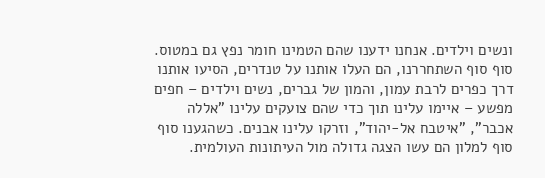ונשים וילדים. אנחנו ידענו שהם הטמינו חומר נפץ גם במטוס. סוף סוף השתחררנו, הם העלו אותנו על טנדרים, הסיעו אותנו דרך כפרים לרבת עמון, והמון של גברים, נשים וילדים – חפים מפשע – איימו עלינו תוך כדי שהם צועקים עלינו "אללה אכבר", "איטבח אל-יהוד", וזרקו עלינו אבנים. כשהגענו סוף סוף למלון הם עשו הצגה גדולה מול העיתונות העולמית.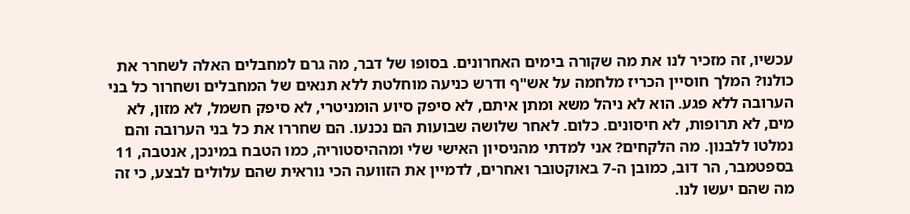עכשיו, זה מזכיר לנו את מה שקורה בימים האחרונים. בסופו של דבר, מה גרם למחבלים האלה לשחרר את כולנו? המלך חוסיין הכריז מלחמה על אש"ף ודרש כניעה מוחלטת ללא תנאים של המחבלים ושחרור כל בני הערובה ללא פגע. הוא לא ניהל משא ומתן איתם, לא סיפק סיוע הומניטרי, לא סיפק חשמל, לא מזון, לא מים, לא תרופות, לא חיסונים. כלום. לאחר שלושה שבועות הם נכנעו. הם שחררו את כל בני הערובה והם נמלטו ללבנון. מה הלקחים? אני למדתי מהניסיון האישי שלי ומההיסטוריה, כמו הטבח במינכן, אנטבה, 11 בספטמבר, הר דוב, כמובן ה-7 באוקטובר ואחרים, לדמיין את הזוועה הכי נוראית שהם עלולים לבצע, כי זה מה שהם יעשו לנו.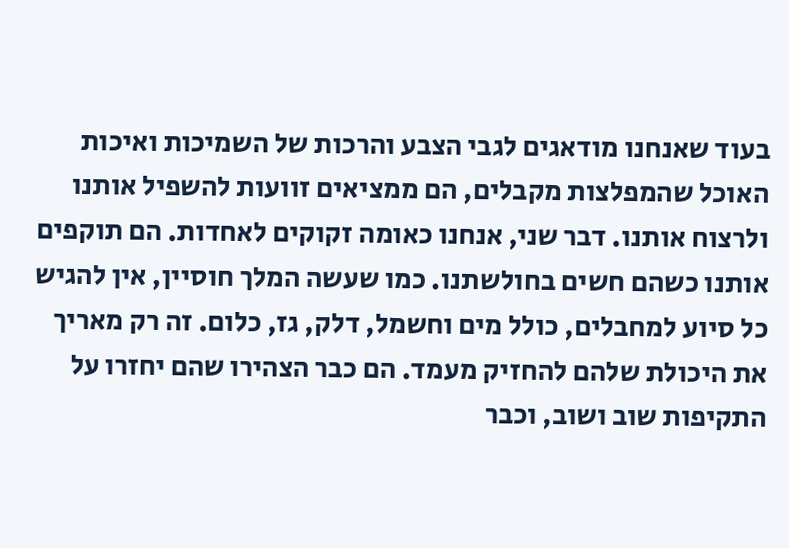בעוד שאנחנו מודאגים לגבי הצבע והרכות של השמיכות ואיכות האוכל שהמפלצות מקבלים, הם ממציאים זוועות להשפיל אותנו ולרצוח אותנו. דבר שני, אנחנו כאומה זקוקים לאחדות. הם תוקפים אותנו כשהם חשים בחולשתנו. כמו שעשה המלך חוסיין, אין להגיש כל סיוע למחבלים, כולל מים וחשמל, דלק, גז, כלום. זה רק מאריך את היכולת שלהם להחזיק מעמד. הם כבר הצהירו שהם יחזרו על התקיפות שוב ושוב, וכבר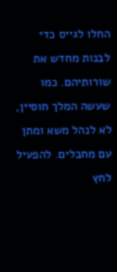החלו לגייס כדי לבנות מחדש את שורותיהם. כמו שעשה המלך חוסיין, לא לנהל משא ומתן עם מחבלים. להפעיל לחץ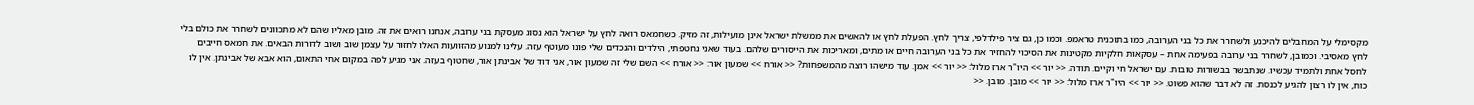מקסימלי על המחבלים להיכנע ולשחרר את כל בני הערובה, כמו בתוכנית טראמפ. וכמו כן, גם ציר פילדלפי, צריך לחץ. הפעלת לחץ או להאשים את ממשלת ישראל אינן מועילות, זה מזיק. כשחמאס רואה לחץ על ישראל הוא נסוג מעסקת בני ערובה, אנחנו רואים את זה. מובן מאליו שהם לא מתכוונים לשחרר את כולם בלי לחץ מאסיבי. וכמובן, לשחרר בני ערובה בפעימה אחת – עסקאות חלקיות מקטינות את הסיכוי להחזיר את כל בני הערובה חיים או מתים, ומאריכות את הייסורים שלהם. בעוד שאני נחטפתי, הילדים והנכדים שלי פונו מעוטף עזה. עלינו למנוע מהזוועות האלו לחזור על עצמן שוב ושוב לדורות הבאים. את חמאס חייבים לחסל אחת ולתמיד עכשיו. שנתבשר בבשורות טובות. עם ישראל חי וקיים. תודה. << יור >> היו"ר ארז מלול: << יור >> אמן. עוד מישהו רוצה מהמשפחות? << אורח >> שמעון אור: << אורח >> השם שלי זה שמעון אור, אני דוד של אבינתן אור, שחטוף בעזה. אני מגיע לפה במקום אחי התאום, הוא אבא של אבינתן. אין לו כוח, אין לו רצון להגיע לכנסת. זה לא דבר שהוא פשוט. << יור >> היו"ר ארז מלול: << יור >> מובן. מובן. <<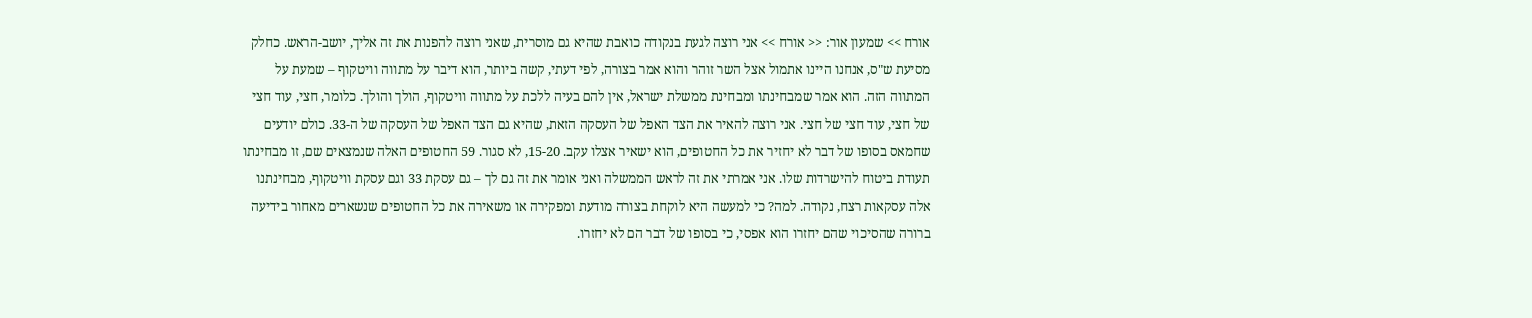אורח >> שמעון אור: << אורח >> אני רוצה לגעת בנקודה כואבת שהיא גם מוסרית, שאני רוצה להפנות את זה אליך, יושב-הראש. כחלק מסיעת ש"ס, אנחנו היינו אתמול אצל השר זוהר והוא אמר בצורה, לפי דעתי, קשה ביותר, הוא דיבר על מתווה וויטקוף – שמעת על המתווה הזה. הוא אמר שמבחינתו ומבחינת ממשלת ישראל, אין להם בעיה ללכת על מתווה וויטקוף, הולך והולך. כלומר, חצי, עוד חצי של חצי, עוד חצי של חצי. אני רוצה להאיר את הצד האפל של העסקה הזאת, שהיא גם הצד האפל של העסקה של ה-33. כולם יודעים שחמאס בסופו של דבר לא יחזיר את כל החטופים, הוא ישאיר אצלו עקב. 15-20, לא סגור. 59 החטופים האלה שנמצאים שם, זו מבחינתו תעודת ביטוח להישרדות שלו. אני אמרתי את זה לראש הממשלה ואני אומר את זה גם לך – גם עסקת 33 וגם עסקת וויטקוף, מבחינתנו אלה עסקאות רצח, נקודה. למה? כי למעשה היא לוקחת בצורה מודעת ומפקירה או משאירה את כל החטופים שנשארים מאחור בידיעה ברורה שהסיכוי שהם יחזרו הוא אפסי, כי בסופו של דבר הם לא יחזרו.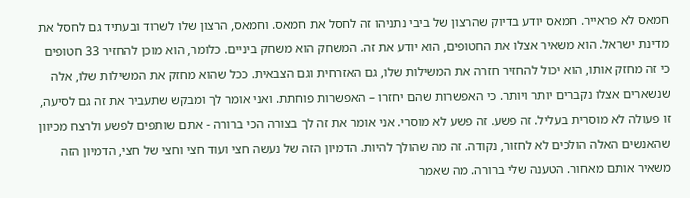חמאס לא פראייר. חמאס יודע בדיוק שהרצון של ביבי נתניהו זה לחסל את חמאס. וחמאס, הרצון שלו לשרוד ובעתיד גם לחסל את מדינת ישראל. הוא משאיר אצלו את החטופים, הוא יודע את זה. המשחק הוא משחק ביניים. כלומר, הוא מוכן להחזיר 33 חטופים כי זה מחזק אותו, הוא יכול להחזיר חזרה את המשילות שלו, גם האזרחית וגם הצבאית. ככל שהוא מחזק את המשילות שלו, אלה שנשארים אצלו נקברים יותר ויותר. כי האפשרות שהם יחזרו – האפשרות פוחתת. ואני אומר לך ומבקש שתעביר את זה גם לסיעה, זו פעולה לא מוסרית בעליל. זה פשע. זה פשע לא מוסרי. אני אומר את זה לך בצורה הכי ברורה - אתם שותפים לפשע ולרצח מכיוון שהאנשים האלה הולכים לא לחזור, נקודה. זה מה שהולך להיות. הדמיון הזה של נעשה חצי ועוד חצי וחצי של חצי, הדמיון הזה משאיר אותם מאחור. הטענה שלי ברורה. מה שאמר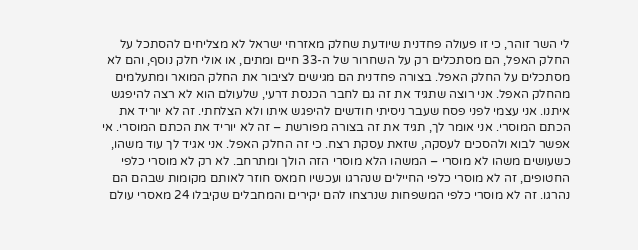לי השר זוהר, כי זו פעולה פחדנית שיודעת שחלק מאזרחי ישראל לא מצליחים להסתכל על החלק האפל, הם מסתכלים רק על השחרור של ה-33 חיים ומתים, או אולי חלק נוסף, והם לא מסתכלים על החלק האפל. בצורה פחדנית הם מגישים לציבור את החלק המואר ומתעלמים מהחלק האפל. אני רוצה שתגיד את זה גם לחבר הכנסת דרעי, שלעולם הוא לא רצה להיפגש איתנו. אני עצמי לפני פסח שעבר ניסיתי חודשים להיפגש איתו ולא הצלחתי. זה לא יוריד את הכתם המוסרי. אני אומר לך, תגיד את זה בצורה מפורשת – זה לא יוריד את הכתם המוסרי. אי אפשר לבוא ולהסכים לעסקה, שזאת עסקת רצח. כי זה החלק האפל. אני אגיד לך עוד משהו, כשעושים משהו לא מוסרי – המשהו הלא מוסרי הזה הולך ומתרחב. לא רק לא מוסרי כלפי החטופים, זה לא מוסרי כלפי החיילים שנהרגו ועכשיו חמאס חוזר לאותם מקומות שבהם הם נהרגו. זה לא מוסרי כלפי המשפחות שנרצחו להם יקירים והמחבלים שקיבלו 24 מאסרי עולם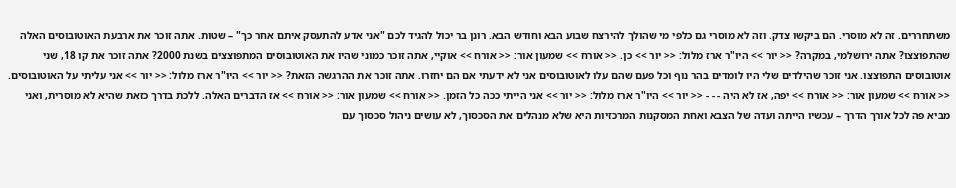משתחררים. זה לא מוסרי. הם ביקשו צדק. וזה לא מוסרי גם כלפי מי שהולך להירצח שבוע הבא וחודש הבא. רונן בר יכול להגיד לכם "אני אדע להתעסק איתם אחר כך" – שטות. אתה זוכר את ארבעת האוטובוסים האלה שהתפוצצו? אתה ירושלמי, במקרה? << יור >> היו"ר ארז מלול: << יור >> כן. << אורח >> שמעון אור: << אורח >> אוקיי, אתה זוכר כמוני שהיו את האוטובוסים המתפוצצים בשנת 2000? אתה זוכר את קו 18, שני אוטובוסים התפוצצו. אני זוכר שהילדים שלי היו לומדים בהר נוף וכל פעם שהם עלו לאוטובוסים אני לא ידעתי אם הם יחזרו. אתה זוכר את ההרגשה הזאת? << יור >> היו"ר ארז מלול: << יור >> אני עליתי על האוטובוסים. << אורח >> שמעון אור: << אורח >> יפה, אז לא היה - - - << יור >> היו"ר ארז מלול: << יור >> אני הייתי ככה כל הזמן. << אורח >> שמעון אור: << אורח >> אז הדברים האלה. ללכת בדרך כזאת שהיא לא מוסרית, ואני מביא פה לכל אורך הדרך – עכשיו הייתה ועדה של הצבא ואחת המסקנות המרכזיות היא שלא מנהלים את הסכסוך, לא עושים ניהול סכסוך עם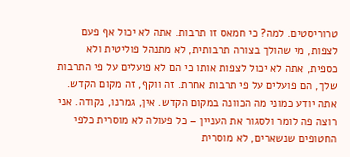טרוריסטים. למה? כי חמאס זו תרבות. אתה לא יכול אף פעם לצפות, מי שהולך בצורה תרבותית, לא מתנהל פוליטית ולא כספית, אתה לא יכול לצפות אותו כי הם לא פועלים על פי התרבות שלך, הם פועלים על פי תרבות אחרת. זה ווקף, זה מקום הקדש. אתה יודע כמוני מה הכוונה במקום הקדש. אין, גמרנו, נקודה. אני רוצה פה לומר ולסגור את העניין – כל פעולה לא מוסרית כלפי החטופים שנשארים, לא מוסרית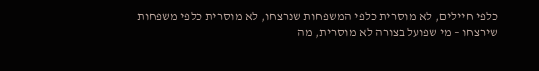כלפי חיילים, לא מוסרית כלפי המשפחות שנרצחו, לא מוסרית כלפי משפחות שירצחו – מי שפועל בצורה לא מוסרית, מה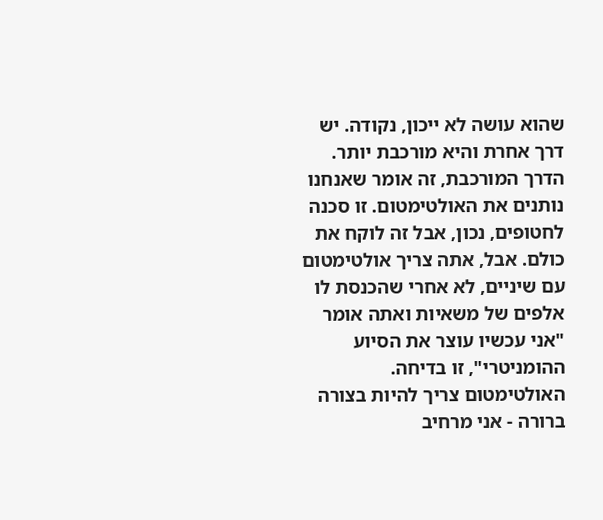שהוא עושה לא ייכון, נקודה. יש דרך אחרת והיא מורכבת יותר. הדרך המורכבת, זה אומר שאנחנו נותנים את האולטימטום. זו סכנה לחטופים, נכון, אבל זה לוקח את כולם. אבל, אתה צריך אולטימטום עם שיניים, לא אחרי שהכנסת לו אלפים של משאיות ואתה אומר "אני עכשיו עוצר את הסיוע ההומניטרי", זו בדיחה. האולטימטום צריך להיות בצורה ברורה - אני מרחיב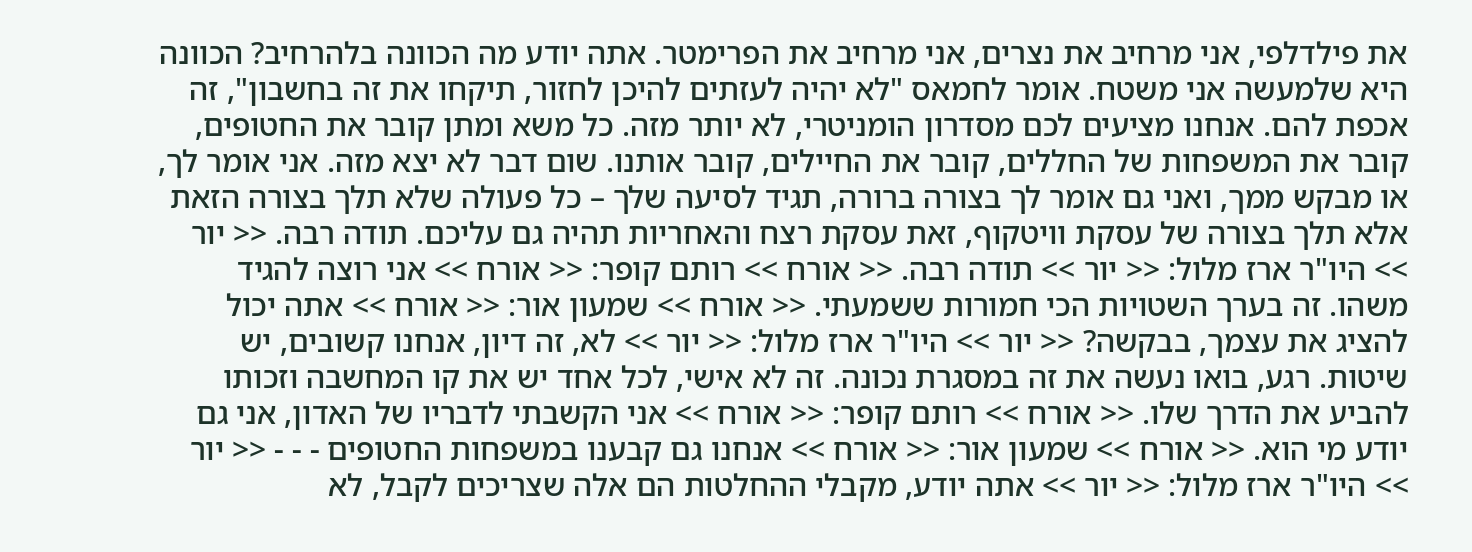את פילדלפי, אני מרחיב את נצרים, אני מרחיב את הפרימטר. אתה יודע מה הכוונה בלהרחיב? הכוונה היא שלמעשה אני משטח. אומר לחמאס "לא יהיה לעזתים להיכן לחזור, תיקחו את זה בחשבון", זה אכפת להם. אנחנו מציעים לכם מסדרון הומניטרי, לא יותר מזה. כל משא ומתן קובר את החטופים, קובר את המשפחות של החללים, קובר את החיילים, קובר אותנו. שום דבר לא יצא מזה. אני אומר לך, או מבקש ממך, ואני גם אומר לך בצורה ברורה, תגיד לסיעה שלך – כל פעולה שלא תלך בצורה הזאת אלא תלך בצורה של עסקת וויטקוף, זאת עסקת רצח והאחריות תהיה גם עליכם. תודה רבה. << יור >> היו"ר ארז מלול: << יור >> תודה רבה. << אורח >> רותם קופר: << אורח >> אני רוצה להגיד משהו. זה בערך השטויות הכי חמורות ששמעתי. << אורח >> שמעון אור: << אורח >> אתה יכול להציג את עצמך, בבקשה? << יור >> היו"ר ארז מלול: << יור >> לא, זה דיון, אנחנו קשובים, יש שיטות. רגע, בואו נעשה את זה במסגרת נכונה. זה לא אישי, לכל אחד יש את קו המחשבה וזכותו להביע את הדרך שלו. << אורח >> רותם קופר: << אורח >> אני הקשבתי לדבריו של האדון, אני גם יודע מי הוא. << אורח >> שמעון אור: << אורח >> אנחנו גם קבענו במשפחות החטופים - - - << יור >> היו"ר ארז מלול: << יור >> אתה יודע, מקבלי ההחלטות הם אלה שצריכים לקבל, לא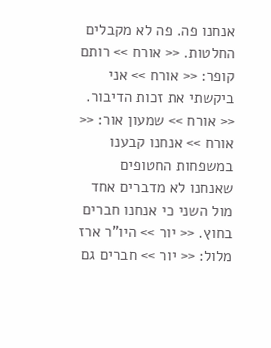אנחנו פה. פה לא מקבלים החלטות. << אורח >> רותם קופר: << אורח >> אני ביקשתי את זכות הדיבור. << אורח >> שמעון אור: << אורח >> אנחנו קבענו במשפחות החטופים שאנחנו לא מדברים אחד מול השני כי אנחנו חברים בחוץ. << יור >> היו"ר ארז מלול: << יור >> חברים גם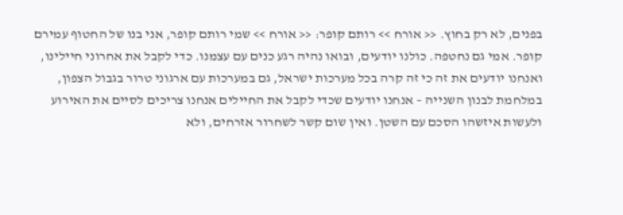בפנים, לא רק בחוץ. << אורח >> רותם קופר: << אורח >> שמי רותם קופר, אני בנו של החטוף עמירם קופר. אמי גם נחטפה. כולנו יודעים, ובואו נהיה רגע כנים עם עצמנו. כדי לקבל את אחרוני חיילינו, ואנחנו יודעים את זה כי זה קרה בכל מערכות ישראל, גם במערכות עם ארגוני טרור בגבול הצפון, במלחמת לבנון השנייה – אנחנו יודעים שכדי לקבל את החיילים אנחנו צריכים לסיים את האירוע ולעשות איזשהו הסכם עם השטן. ואין שום קשר לשחרור אזרחים, ולא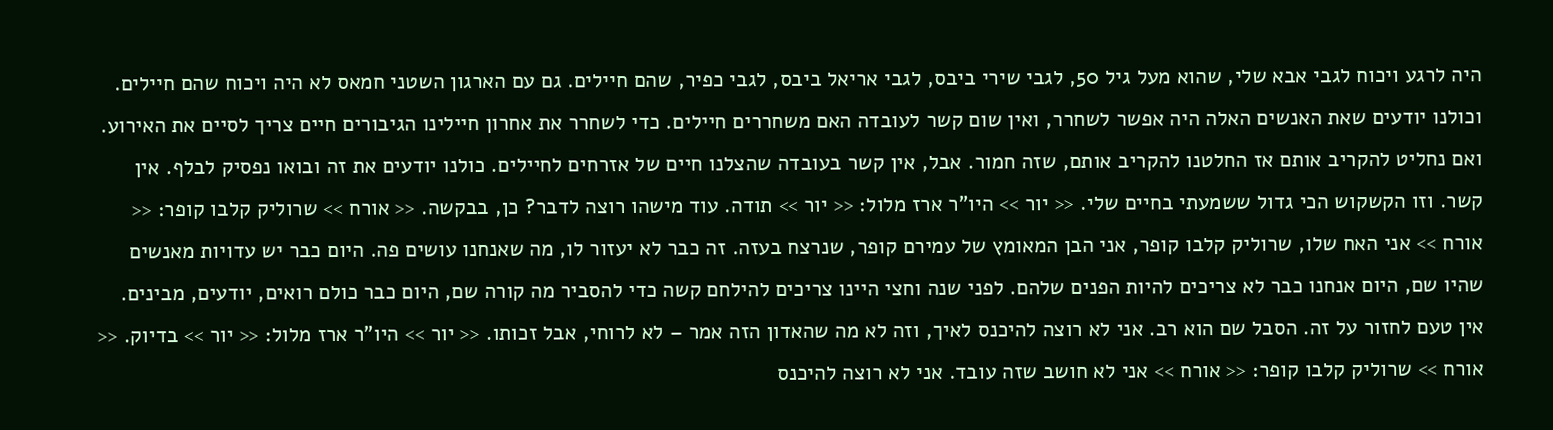היה לרגע ויכוח לגבי אבא שלי, שהוא מעל גיל 50, לגבי שירי ביבס, לגבי אריאל ביבס, לגבי כפיר, שהם חיילים. גם עם הארגון השטני חמאס לא היה ויכוח שהם חיילים. וכולנו יודעים שאת האנשים האלה היה אפשר לשחרר, ואין שום קשר לעובדה האם משחררים חיילים. כדי לשחרר את אחרון חיילינו הגיבורים חיים צריך לסיים את האירוע. ואם נחליט להקריב אותם אז החלטנו להקריב אותם, שזה חמור. אבל, אין קשר בעובדה שהצלנו חיים של אזרחים לחיילים. כולנו יודעים את זה ובואו נפסיק לבלף. אין קשר. וזו הקשקוש הכי גדול ששמעתי בחיים שלי. << יור >> היו"ר ארז מלול: << יור >> תודה. עוד מישהו רוצה לדבר? כן, בבקשה. << אורח >> שרוליק קלבו קופר: << אורח >> אני האח שלו, שרוליק קלבו קופר, אני הבן המאומץ של עמירם קופר, שנרצח בעזה. זה כבר לא יעזור לו, מה שאנחנו עושים פה. היום כבר יש עדויות מאנשים שהיו שם, היום אנחנו כבר לא צריכים להיות הפנים שלהם. לפני שנה וחצי היינו צריכים להילחם קשה כדי להסביר מה קורה שם, היום כבר כולם רואים, יודעים, מבינים. אין טעם לחזור על זה. הסבל שם הוא רב. אני לא רוצה להיכנס לאיך, וזה לא מה שהאדון הזה אמר – לא לרוחי, אבל זכותו. << יור >> היו"ר ארז מלול: << יור >> בדיוק. << אורח >> שרוליק קלבו קופר: << אורח >> אני לא חושב שזה עובד. אני לא רוצה להיכנס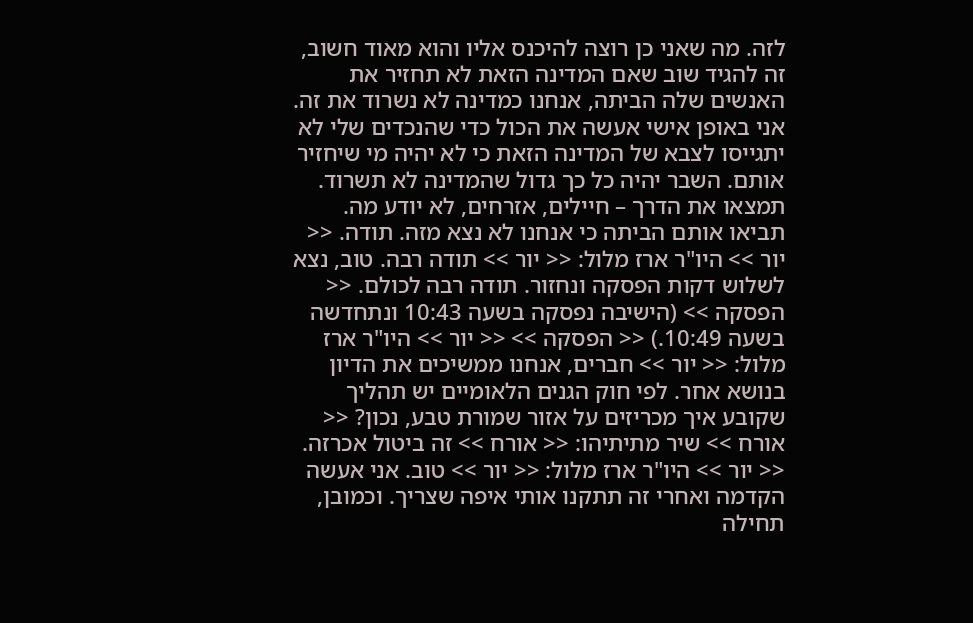לזה. מה שאני כן רוצה להיכנס אליו והוא מאוד חשוב, זה להגיד שוב שאם המדינה הזאת לא תחזיר את האנשים שלה הביתה, אנחנו כמדינה לא נשרוד את זה. אני באופן אישי אעשה את הכול כדי שהנכדים שלי לא יתגייסו לצבא של המדינה הזאת כי לא יהיה מי שיחזיר אותם. השבר יהיה כל כך גדול שהמדינה לא תשרוד. תמצאו את הדרך – חיילים, אזרחים, לא יודע מה. תביאו אותם הביתה כי אנחנו לא נצא מזה. תודה. << יור >> היו"ר ארז מלול: << יור >> תודה רבה. טוב, נצא לשלוש דקות הפסקה ונחזור. תודה רבה לכולם. << הפסקה >> (הישיבה נפסקה בשעה 10:43 ונתחדשה בשעה 10:49.) << הפסקה >> << יור >> היו"ר ארז מלול: << יור >> חברים, אנחנו ממשיכים את הדיון בנושא אחר. לפי חוק הגנים הלאומיים יש תהליך שקובע איך מכריזים על אזור שמורת טבע, נכון? << אורח >> שיר מתיתיהו: << אורח >> זה ביטול אכרזה. << יור >> היו"ר ארז מלול: << יור >> טוב. אני אעשה הקדמה ואחרי זה תתקנו אותי איפה שצריך. וכמובן, תחילה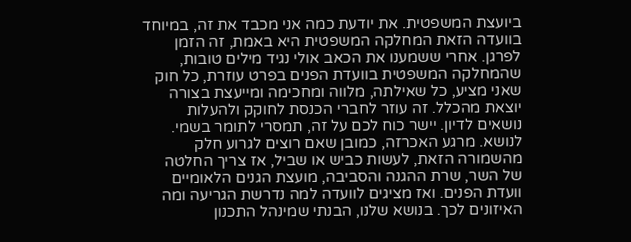ביועצת המשפטית. את יודעת כמה אני מכבד את זה, במיוחד בוועדה הזאת המחלקה המשפטית היא באמת, זה הזמן לפרגן. אחרי ששמענו את הכאב אולי נגיד מילים טובות, שהמחלקה המשפטית בוועדת הפנים בפרט עוזרת, כל חוק שאני מציע, כל שאילתה, מלווה ומחכימה ומייעצת בצורה יוצאת מהכלל. זה עוזר לחברי הכנסת לחוקק ולהעלות נושאים לדיון. יישר כוח לכם על זה, תמסרי לתומר בשמי. לנושא. מרגע האכרזה, כמובן שאם רוצים לגרוע חלק מהשמורה הזאת, לעשות כביש או שביל, אז צריך החלטה של השר, שרת ההגנה והסביבה, מועצת הגנים הלאומיים וועדת הפנים. ואז מציגים לוועדה למה נדרשת הגריעה ומה האיזונים לכך. בנושא שלנו, הבנתי שמינהל התכנון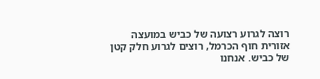רוצה לגרוע רצועה של כביש במועצה אזורית חוף הכרמל, רוצים לגרוע חלק קטן של כביש. אנחנו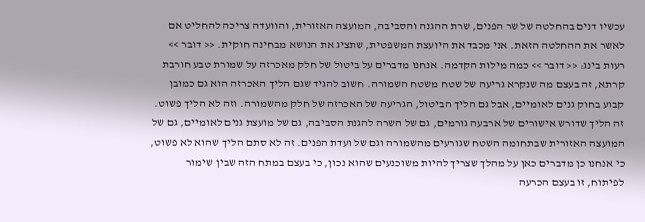עכשיו דנים בהחלטה של שר הפנים, שרת ההגנה והסביבה, המועצה האזורית, והוועדה צריכה להחליט אם לאשר את ההחלטה הזאת. אני מכבד את היועצת המשפטית, שתציג את הנושא מבחינה חוקית. << דובר >> רעות בינג: << דובר >> כמה מילות הקדמה. אנחנו מדברים על ביטול של חלק מאכרזה על שמורת טבע חורבת קרתא, זה בעצם מה שנקרא גריעה של שטח משטח השמורה. חשוב להגיד שגם הליך האכרזה הוא גם כמובן קבוע בחוק גנים לאומיים, אבל גם הליך הביטול, הגריעה של האכרזה של חלק מהשמורה. וזה לא הליך פשוט. זה הליך שדורש אישורים של ארבעה גורמים, גם של השרה להגנת הסביבה, גם של מועצת גנים לאומיים, גם של המועצה האזורית שבתחומה השטח שגורעים מהשמורה וגם של ועדת הפנים. זה לא סתם הליך שהוא לא פשוט, כי אנחנו כן מדברים כאן על מהלך שצריך להיות משוכנעים שהוא נכון, כי בעצם במתח הזה שבין שימור לפיתוח, זו בעצם הכרעה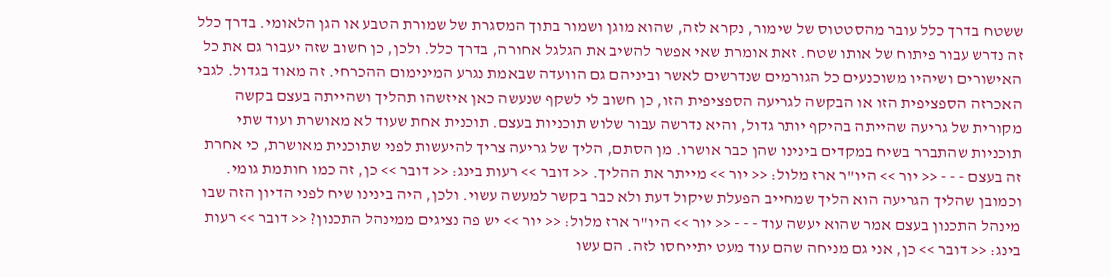ששטח בדרך כלל עובר מהסטטוס של שימור, נקרא לזה, שהוא מוגן ושמור בתוך המסגרת של שמורת הטבע או הגן הלאומי. בדרך כלל זה נדרש עבור פיתוח של אותו שטח. זאת אומרת שאי אפשר להשיב את הגלגל אחורה, בדרך כלל. ולכן, כן חשוב שזה יעבור גם את כל האישורים ושיהיו משוכנעים כל הגורמים שנדרשים לאשר וביניהם גם הוועדה שבאמת נגרע המינימום ההכרחי. זה מאוד בגדול. לגבי האכרזה הספציפית הזו או הבקשה לגריעה הספציפית הזו, כן חשוב לי לשקף שנעשה כאן איזשהו תהליך ושהייתה בעצם בקשה מקורית של גריעה שהייתה בהיקף יותר גדול, והיא נדרשה עבור שלוש תוכניות בעצם. תוכנית אחת שעוד לא מאושרת ועוד שתי תוכניות שהתברר בשיח במקדים בינינו שהן כבר אושרו. מן הסתם, הליך של גריעה צריך להיעשות לפני שתוכנית מאושרת, כי אחרת זה בעצם - - - << יור >> היו"ר ארז מלול: << יור >> מייתר את ההליך. << דובר >> רעות בינג: << דובר >> כן, זה כמו חותמת גומי. וכמובן שהליך הגריעה הוא הליך שמחייב הפעלת שיקול דעת ולא כבר בקשר למעשה עשוי. ולכן, היה בינינו שיח לפני הדיון הזה שבו מינהל התכנון בעצם אמר שהוא יעשה עוד - - - << יור >> היו"ר ארז מלול: << יור >> יש פה נציגים ממינהל התכנון? << דובר >> רעות בינג: << דובר >> כן, אני גם מניחה שהם עוד מעט יתייחסו לזה. הם עשו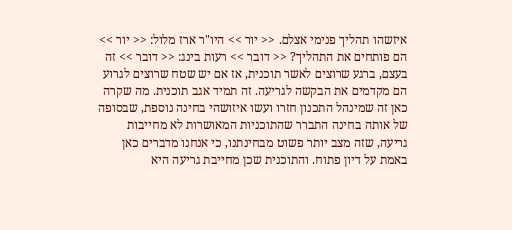איזשהו תהליך פנימי אצלם. << יור >> היו"ר ארז מלול: << יור >> הם פותחים את התהליך? << דובר >> רעות בינג: << דובר >> זה בעצם, ברגע שרוצים לאשר תוכנית, אז אם יש שטח שרוצים לגרוע הם מקדמים את הבקשה לגריעה. זה תמיד אגב תוכנית. מה שקרה כאן זה שמינהל התכנון חזרו ועשו איזושהי בחינה נוספת, שבסופה של אותה בחינה התברר שהתוכניות המאושרות לא מחייבות גריעה, שזה מצב יותר פשוט מבחינתנו, כי אנחנו מדברים כאן באמת על דיון פתוח. והתוכנית שכן מחייבת גריעה היא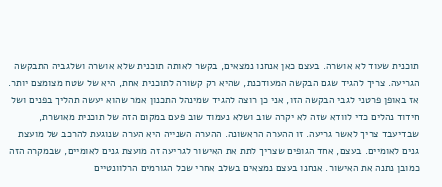תוכנית שעוד לא אושרה. בעצם כאן אנחנו נמצאים, בקשר לאותה תוכנית שלא אושרה ושלגביה התבקשה הגריעה. צריך להגיד שגם הבקשה המעודכנת, שהיא רק קשורה לתוכנית אחת, היא של שטח מצומצם יותר. אז באופן פרטני לגבי הבקשה הזו, אני כן רוצה להגיד שמינהל התכנון אמר שהוא יעשה תהליך בפנים ושל חידוד נהלים כדי לוודא שזה לא יקרה שוב ושלא נעמוד שוב פעם במקום הזה של תוכנית מאושרת, שבדיעבד צריך לאשר גריעה. זו ההערה הראשונה. ההערה השנייה היא הערה שנוגעת להרכב של מועצת גנים לאומיים. בעצם, אחד הגופים שצריך לתת את האישור לגריעה זה מועצת גנים לאומיים, שבמקרה הזה כמובן נתנה את האישור. אנחנו בעצם נמצאים בשלב אחרי שכל הגורמים הרלוונטיים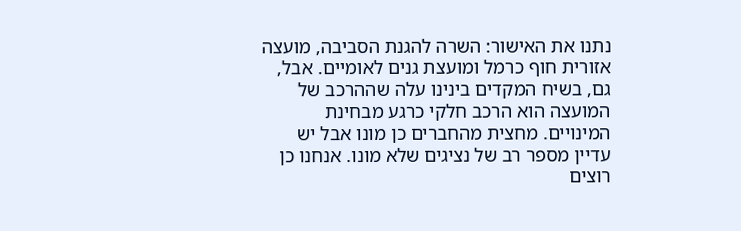נתנו את האישור: השרה להגנת הסביבה, מועצה אזורית חוף כרמל ומועצת גנים לאומיים. אבל, גם, בשיח המקדים בינינו עלה שההרכב של המועצה הוא הרכב חלקי כרגע מבחינת המינויים. מחצית מהחברים כן מונו אבל יש עדיין מספר רב של נציגים שלא מונו. אנחנו כן רוצים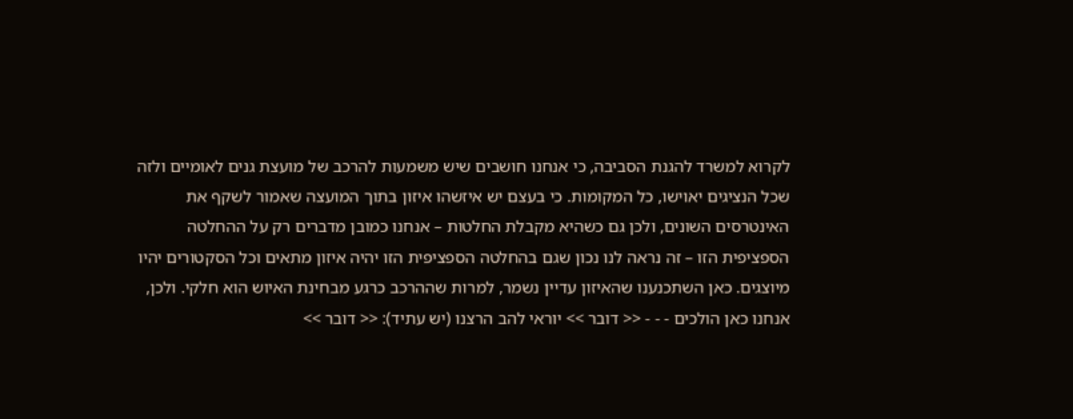לקרוא למשרד להגנת הסביבה, כי אנחנו חושבים שיש משמעות להרכב של מועצת גנים לאומיים ולזה שכל הנציגים יאוישו, כל המקומות. כי בעצם יש איזשהו איזון בתוך המועצה שאמור לשקף את האינטרסים השונים, ולכן גם כשהיא מקבלת החלטות – אנחנו כמובן מדברים רק על ההחלטה הספציפית הזו – זה נראה לנו נכון שגם בהחלטה הספציפית הזו יהיה איזון מתאים וכל הסקטורים יהיו מיוצגים. כאן השתכנענו שהאיזון עדיין נשמר, למרות שההרכב כרגע מבחינת האיוש הוא חלקי. ולכן, אנחנו כאן הולכים - - - << דובר >> יוראי להב הרצנו (יש עתיד): << דובר >>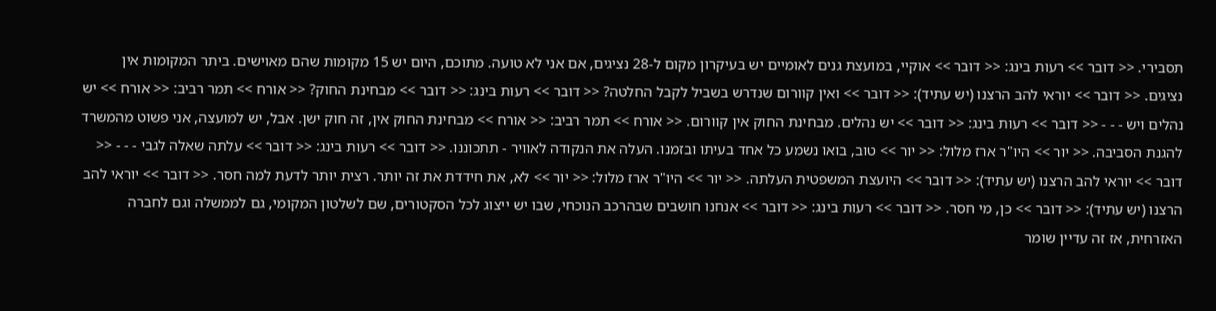תסבירי. << דובר >> רעות בינג: << דובר >> אוקיי, במועצת גנים לאומיים יש בעיקרון מקום ל-28 נציגים, אם אני לא טועה. מתוכם, היום יש 15 מקומות שהם מאוישים. ביתר המקומות אין נציגים. << דובר >> יוראי להב הרצנו (יש עתיד): << דובר >> ואין קוורום שנדרש בשביל לקבל החלטה? << דובר >> רעות בינג: << דובר >> מבחינת החוק? << אורח >> תמר רביב: << אורח >> יש נהלים ויש - - - << דובר >> רעות בינג: << דובר >> יש נהלים. מבחינת החוק אין קוורום. << אורח >> תמר רביב: << אורח >> מבחינת החוק אין, זה חוק ישן. אבל, יש למועצה, אני פשוט מהמשרד להגנת הסביבה. << יור >> היו"ר ארז מלול: << יור >> טוב, בואו נשמע כל אחד בעיתו ובזמנו. העלה את הנקודה לאוויר - תתכוננו. << דובר >> רעות בינג: << דובר >> עלתה שאלה לגבי - - - << דובר >> יוראי להב הרצנו (יש עתיד): << דובר >> היועצת המשפטית העלתה. << יור >> היו"ר ארז מלול: << יור >> לא, את חידדת את זה יותר. רצית יותר לדעת למה חסר. << דובר >> יוראי להב הרצנו (יש עתיד): << דובר >> כן, מי חסר. << דובר >> רעות בינג: << דובר >> אנחנו חושבים שבהרכב הנוכחי, שבו יש ייצוג לכל הסקטורים, שם לשלטון המקומי, גם לממשלה וגם לחברה האזרחית, אז זה עדיין שומר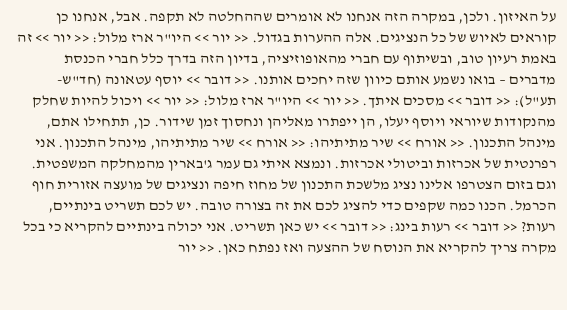על האיזון. ולכן, במקרה הזה אנחנו לא אומרים שההחלטה לא תקפה. אבל, אנחנו כן קוראים לאיוש של כל הנציגים. אלה ההערות בגדול. << יור >> היו"ר ארז מלול: << יור >> זה באמת רעיון טוב, ובשיתוף עם חברי מהאופוזיציה, בדיון הזה בדרך כלל חברי הכנסת מדברים – בואו נשמע אותם כיוון שזה יחכים אותנו. << דובר >> יוסף עטאונה (חד"ש-תע"ל): << דובר >> מסכים איתך. << יור >> היו"ר ארז מלול: << יור >> ויכול להיות שחלק מהנקודות שיוראי ויוסף יעלו, הן ייפתרו מאליהן ונחסוך זמן שידור. כן, תתחילו אתם, מינהל התכנון. << אורח >> שיר מתיתיהו: << אורח >> שיר מתיתיהו, מינהל התכנון. אני רפרנטית של אכרזות וביטולי אכרזות. ונמצא איתי גם עמר ג'בארין מהמחלקה המשפטית. וגם בזום הצטרפו אלינו נציג מלשכת התכנון של מחוז חיפה ונציגים של מועצה אזורית חוף הכרמל. הכנו כמה שקפים כדי להציג לכם את זה בצורה טובה. יש לכם תשריט בינתיים, רעות? << דובר >> רעות בינג: << דובר >> יש כאן תשריט. אני יכולה בינתיים להקריא כי בכל מקרה צריך להקריא את הנוסח של ההצעה ואז נפתח כאן. << יור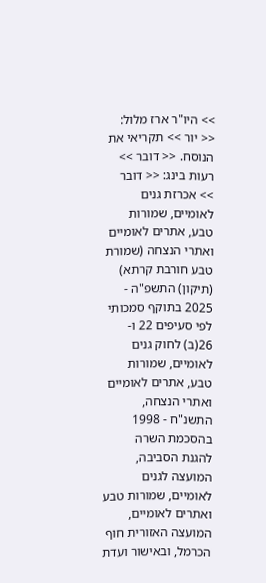>> היו"ר ארז מלול: << יור >> תקריאי את הנוסח. << דובר >> רעות בינג: << דובר >> אכרזת גנים לאומיים, שמורות טבע, אתרים לאומיים ואתרי הנצחה (שמורת טבע חורבת קרתא) (תיקון) התשפ"ה - 2025 בתוקף סמכותי לפי סעיפים 22 ו- 26(ב) לחוק גנים לאומיים, שמורות טבע, אתרים לאומיים ואתרי הנצחה, התשנ"ח - 1998 בהסכמת השרה להגנת הסביבה, המועצה לגנים לאומיים, שמורות טבע ואתרים לאומיים, המועצה האזורית חוף הכרמל, ובאישור ועדת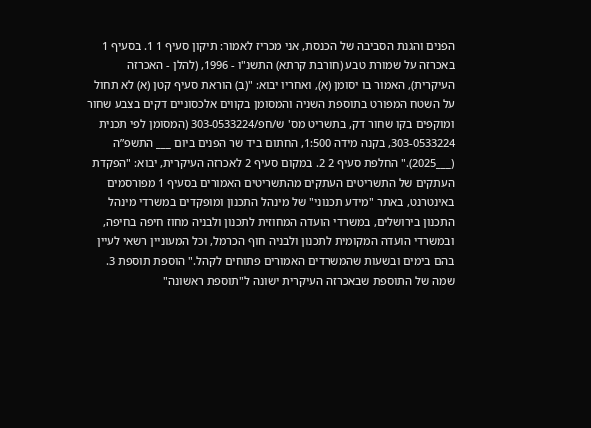הפנים והגנת הסביבה של הכנסת, אני מכריז לאמור: תיקון סעיף 1 1. בסעיף 1 באכרזה על שמורת טבע (חורבת קרתא) התשנ"ו - 1996, (להלן - האכרזה העיקרית), האמור בו יסומן (א), ואחריו יבוא: "(ב) הוראת סעיף קטן (א) לא תחול על השטח המפורט בתוספת השניה והמסומן בקווים אלכסוניים דקים בצבע שחור ומוקפים בקו שחור דק, בתשריט מס' ש/חפ/303-0533224 (המסומן לפי תכנית 303-0533224, בקנה מידה 1:500, החתום ביד שר הפנים ביום ___ התשפ”ה (___2025)." החלפת סעיף 2 2. במקום סעיף 2 לאכרזה העיקרית, יבוא: "הפקדת העתקים של התשריטים העתקים מהתשריטים האמורים בסעיף 1 מפורסמים באינטרנט, באתר "מידע תכנוני" של מינהל התכנון ומופקדים במשרדי מינהל התכנון בירושלים, במשרדי הועדה המחוזית לתכנון ולבניה מחוז חיפה בחיפה, ובמשרדי הועדה המקומית לתכנון ולבניה חוף הכרמל, וכל המעוניין רשאי לעיין בהם בימים ובשעות שהמשרדים האמורים פתוחים לקהל." הוספת תוספת 3. שמה של התוספת שבאכרזה העיקרית ישונה ל"תוספת ראשונה"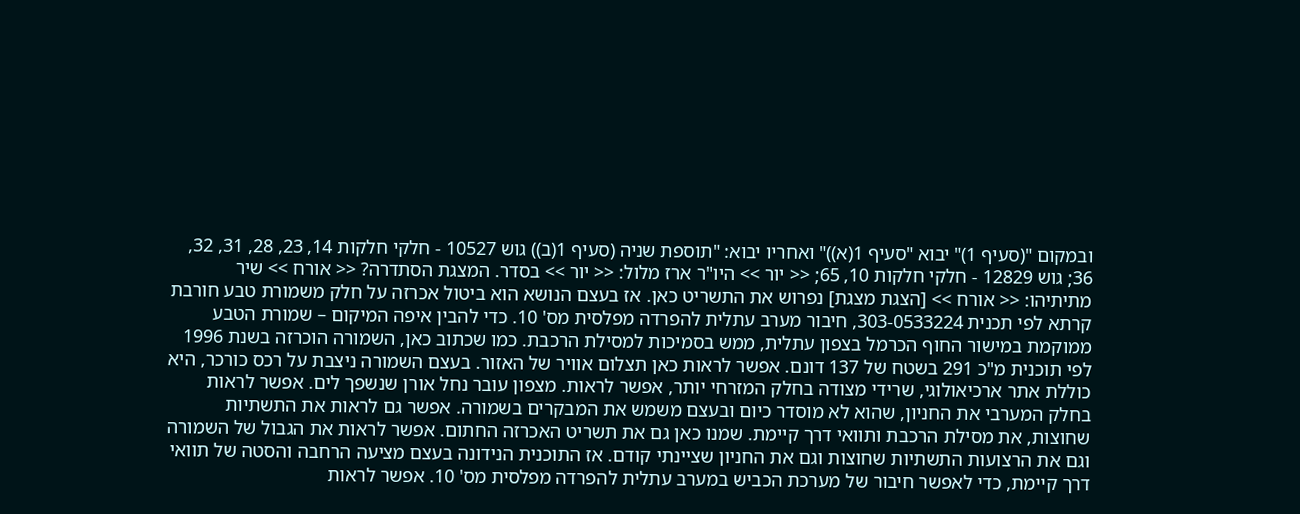ובמקום "(סעיף 1)" יבוא "סעיף 1(א))" ואחריו יבוא: "תוספת שניה (סעיף 1(ב)) גוש 10527 - חלקי חלקות 14, 23, 28, 31, 32, 36; גוש 12829 - חלקי חלקות 10, 65; << יור >> היו"ר ארז מלול: << יור >> בסדר. המצגת הסתדרה? << אורח >> שיר מתיתיהו: << אורח >> [הצגת מצגת] נפרוש את התשריט כאן. אז בעצם הנושא הוא ביטול אכרזה על חלק משמורת טבע חורבת קרתא לפי תכנית 303-0533224, חיבור מערב עתלית להפרדה מפלסית מס' 10. כדי להבין איפה המיקום – שמורת הטבע ממוקמת במישור החוף הכרמל בצפון עתלית, ממש בסמיכות למסילת הרכבת. כמו שכתוב כאן, השמורה הוכרזה בשנת 1996 לפי תוכנית מ"כ 291 בשטח של 137 דונם. אפשר לראות כאן תצלום אוויר של האזור. בעצם השמורה ניצבת על רכס כורכר, היא כוללת אתר ארכיאולוגי, שרידי מצודה בחלק המזרחי יותר, אפשר לראות. מצפון עובר נחל אורן שנשפך לים. אפשר לראות בחלק המערבי את החניון, שהוא לא מוסדר כיום ובעצם משמש את המבקרים בשמורה. אפשר גם לראות את התשתיות שחוצות, את מסילת הרכבת ותוואי דרך קיימת. שמנו כאן גם את תשריט האכרזה החתום. אפשר לראות את הגבול של השמורה וגם את הרצועות התשתיות שחוצות וגם את החניון שציינתי קודם. אז התוכנית הנידונה בעצם מציעה הרחבה והסטה של תוואי דרך קיימת, כדי לאפשר חיבור של מערכת הכביש במערב עתלית להפרדה מפלסית מס' 10. אפשר לראות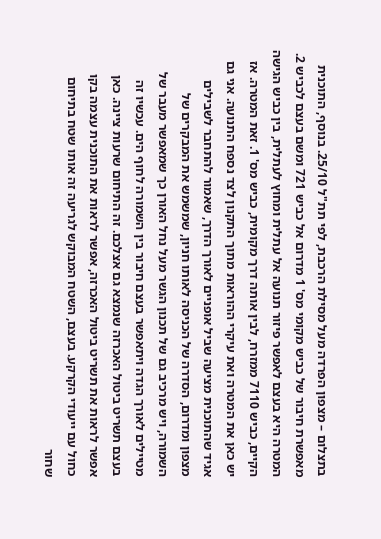בתצלום – מצפון הפרדה מעל מסילת הרכבת, לפי תת"ל 25/10. בנוסף, התוכנית מאפשרת חיבור של כביש מקומי מס' 1 מדרום אל כביש 721 ומשם בעצם לכביש 2. המטרה היא בעצם לאפשר פיזור תנועה אל עתלית ומחוץ לעתלית, בין כביש הגישה הקיים, כביש 7110 ממזרח, לבין אותה דרך מקומית, כביש מס' 1. זאת המטרה. אז יש כאן את המטרה ואת עיקרי ההוראות מתוך התקנון לצד נספח התנועה. אני גם אגיד שהתוכנית מציעה שביל אופניים לאורך הדרך, שאמור להתחבר לשבילים מצפון ומדרום, הסדרה של הכניסה לאותו חניון, שמשמש את המבקרים של השמורה, ויש מרכיב גם של תכנון הגשר מעל נחל האורן כך שמאפשר מעבר של מטיילים לאורך הגדה ויתאפשר בעצם חיבור בין השמורה לחוף הים. עכשיו זה בעצם תשריט ביטול האכרזה שנמצא גם אצלכם. זה התיחום שרעות ציינה. כאן אפשר לראות את תשריט ביטול האכרזה, אפשר לראות את התוכנית עצמה בקו כחול עם ייעודי הקרקע. בעצם, השטח המבוקש לגריעה זה אותו שטח בתיחום שחור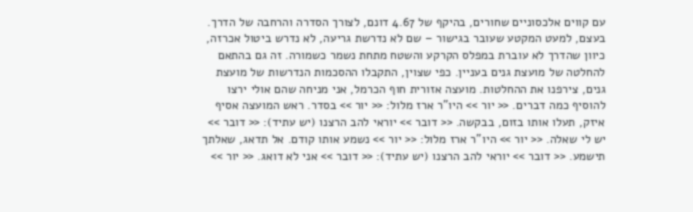עם קווים אלכסוניים שחורים, בהיקף של 4.67 דונם, לצורך הסדרה והרחבה של הדרך. בעצם, למעט המקטע שעובר בגישור – שם לא נדרשת גריעה, לא נדרש ביטול אכרזה, כיוון שהדרך לא עוברת במפלס הקרקע והשטח מתחת נשמר כשמורה. זה גם בהתאם להחלטה של מועצת גנים בעניין. כפי שצוין, התקבלו ההסכמות הנדרשות של מועצת גנים, צירפנו את ההחלטות. מועצה אזורית חוף הכרמל, אני מניחה שהם אולי ירצו להוסיף כמה דברים. << יור >> היו"ר ארז מלול: << יור >> בסדר. ראש המועצה אסיף איזק, תעלו אותו בזום, בבקשה. << דובר >> יוראי להב הרצנו (יש עתיד): << דובר >> יש לי שאלה. << יור >> היו"ר ארז מלול: << יור >> נשמע אותו קודם. אל תדאג, שאלתך תישמע. << דובר >> יוראי להב הרצנו (יש עתיד): << דובר >> אני לא דואג. << יור >>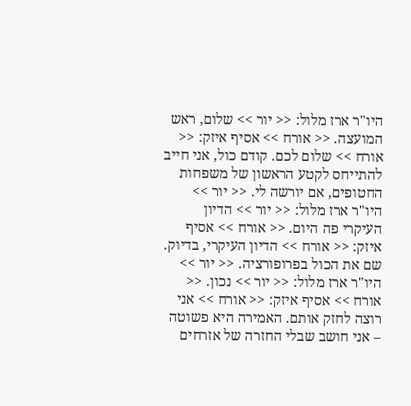היו"ר ארז מלול: << יור >> שלום, ראש המועצה. << אורח >> אסיף איזק: << אורח >> שלום לכם. קודם כול, אני חייב להתייחס לקטע הראשון של משפחות החטופים, אם יורשה לי. << יור >> היו"ר ארז מלול: << יור >> הדיון העיקרי פה היום. << אורח >> אסיף איזק: << אורח >> הדיון העיקרי, בדיוק. שם את הכול בפרופורציה. << יור >> היו"ר ארז מלול: << יור >> נכון. << אורח >> אסיף איזק: << אורח >> אני רוצה לחזק אותם. האמירה היא פשוטה – אני חושב שבלי החזרה של אזרחים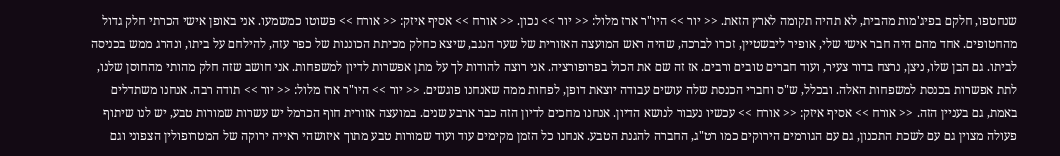שנחטפו, חלקם בפיג'מות מהבית, לא תהיה תקומה לארץ הזאת. << יור >> היו"ר ארז מלול: << יור >> נכון. << אורח >> אסיף איזק: << אורח >> פשוטו כמשמעו. אני באופן אישי הכרתי חלק גדול מהחטופים. אחד מהם היה חבר אישי שלי, אופיר ליבשטיין, זכרו לברכה, שהיה ראש המועצה האזורית של שער הנגב, שיצא כחלק מכיתת הכוננות של כפר עזה, להילחם על ביתו, ונהרג ממש בכניסה לביתו. גם הבן שלו, ניצן, נרצח בדור צעיר, ועוד חברים טובים ורבים. אז זה שם את הכול בפרופורציה. אני רוצה להודות לך על מתן אפשרות לדיון למשפחות. אני חושב שזה חלק מהותי מהחוסן שלנו, לתת אפשרות בכנסת למשפחות האלה. ובכלל, ש"ס וחברי הכנסת שלה עושים עבודה יוצאת דופן, לפחות ממה שאנחנו פוגשים. << יור >> היו"ר ארז מלול: << יור >> תודה רבה. אנחנו משתדלים באמת, גם בעניין הזה. << אורח >> אסיף איזק: << אורח >> עכשיו נעבור לנושא הדיון. אנחנו מחכים לדיון הזה כבר ארבע שנים. במועצה אזורית חוף הכרמל יש עשרות שמורות טבע, יש לנו שיתוף פעולה מצוין גם עם לשכת התכנון, גם עם הגורמים הירוקים כמו רט"ג, החברה להגנת הטבע. אנחנו כל הזמן מקימים עוד ועוד שמורות טבע מתוך איזושהי ראייה ירוקה של המטרופולין הצפוני וגם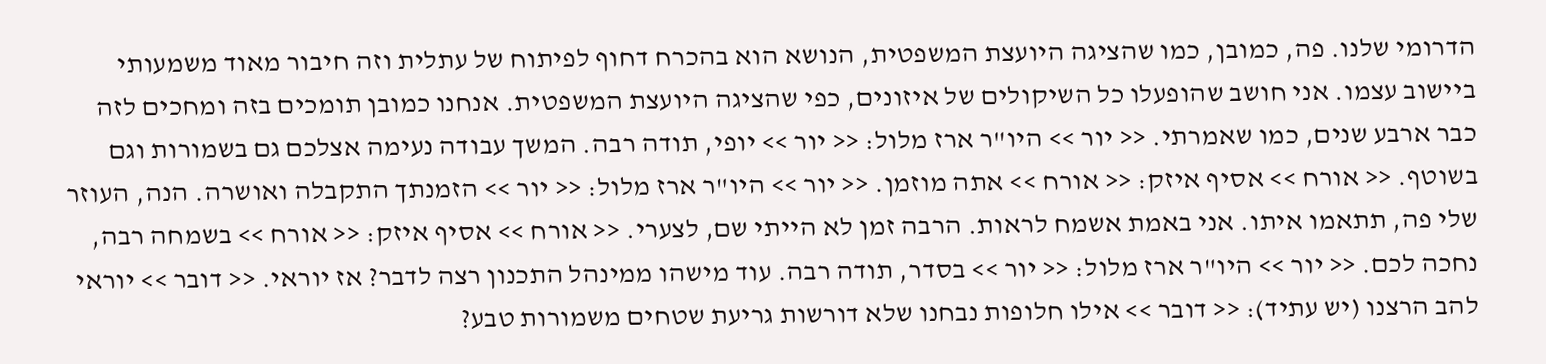הדרומי שלנו. פה, כמובן, כמו שהציגה היועצת המשפטית, הנושא הוא בהכרח דחוף לפיתוח של עתלית וזה חיבור מאוד משמעותי ביישוב עצמו. אני חושב שהופעלו כל השיקולים של איזונים, כפי שהציגה היועצת המשפטית. אנחנו כמובן תומכים בזה ומחכים לזה כבר ארבע שנים, כמו שאמרתי. << יור >> היו"ר ארז מלול: << יור >> יופי, תודה רבה. המשך עבודה נעימה אצלכם גם בשמורות וגם בשוטף. << אורח >> אסיף איזק: << אורח >> אתה מוזמן. << יור >> היו"ר ארז מלול: << יור >> הזמנתך התקבלה ואושרה. הנה, העוזר שלי פה, תתאמו איתו. אני באמת אשמח לראות. הרבה זמן לא הייתי שם, לצערי. << אורח >> אסיף איזק: << אורח >> בשמחה רבה, נחכה לכם. << יור >> היו"ר ארז מלול: << יור >> בסדר, תודה רבה. עוד מישהו ממינהל התכנון רצה לדבר? אז יוראי. << דובר >> יוראי להב הרצנו (יש עתיד): << דובר >> אילו חלופות נבחנו שלא דורשות גריעת שטחים משמורות טבע?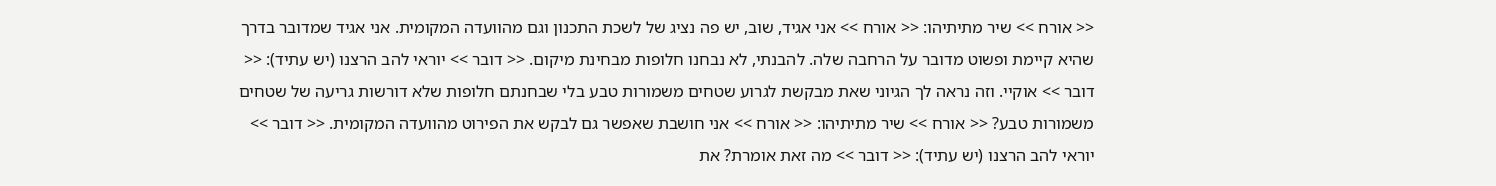<< אורח >> שיר מתיתיהו: << אורח >> אני אגיד, שוב, יש פה נציג של לשכת התכנון וגם מהוועדה המקומית. אני אגיד שמדובר בדרך שהיא קיימת ופשוט מדובר על הרחבה שלה. להבנתי, לא נבחנו חלופות מבחינת מיקום. << דובר >> יוראי להב הרצנו (יש עתיד): << דובר >> אוקיי. וזה נראה לך הגיוני שאת מבקשת לגרוע שטחים משמורות טבע בלי שבחנתם חלופות שלא דורשות גריעה של שטחים משמורות טבע? << אורח >> שיר מתיתיהו: << אורח >> אני חושבת שאפשר גם לבקש את הפירוט מהוועדה המקומית. << דובר >> יוראי להב הרצנו (יש עתיד): << דובר >> מה זאת אומרת? את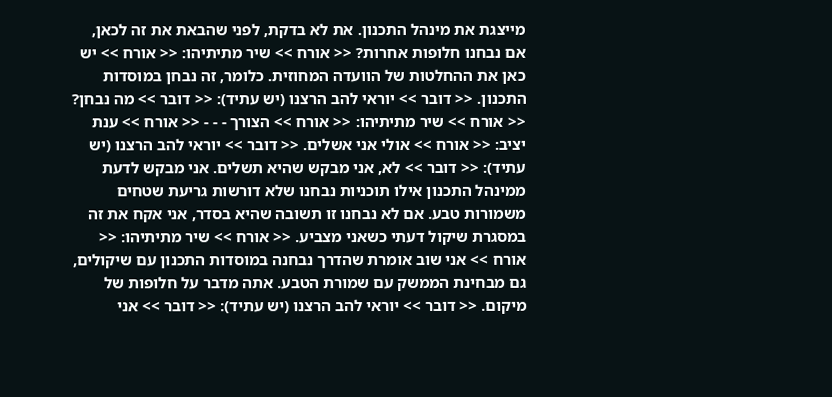מייצגת את מינהל התכנון. את לא בדקת, לפני שהבאת את זה לכאן, אם נבחנו חלופות אחרות? << אורח >> שיר מתיתיהו: << אורח >> יש כאן את ההחלטות של הוועדה המחוזית. כלומר, זה נבחן במוסדות התכנון. << דובר >> יוראי להב הרצנו (יש עתיד): << דובר >> מה נבחן? << אורח >> שיר מתיתיהו: << אורח >> הצורך - - - << אורח >> ענת יציב: << אורח >> אולי אני אשלים. << דובר >> יוראי להב הרצנו (יש עתיד): << דובר >> לא, אני מבקש שהיא תשלים. אני מבקש לדעת ממינהל התכנון אילו תוכניות נבחנו שלא דורשות גריעת שטחים משמורות טבע. אם לא נבחנו זו תשובה שהיא בסדר, אני אקח את זה במסגרת שיקול דעתי כשאני מצביע. << אורח >> שיר מתיתיהו: << אורח >> אני שוב אומרת שהדרך נבחנה במוסדות התכנון עם שיקולים, גם מבחינת הממשק עם שמורת הטבע. אתה מדבר על חלופות של מיקום. << דובר >> יוראי להב הרצנו (יש עתיד): << דובר >> אני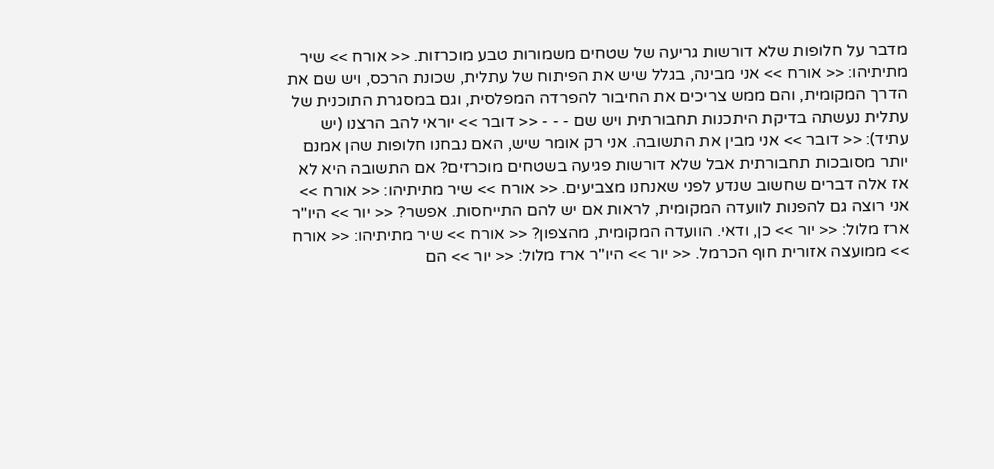מדבר על חלופות שלא דורשות גריעה של שטחים משמורות טבע מוכרזות. << אורח >> שיר מתיתיהו: << אורח >> אני מבינה, בגלל שיש את הפיתוח של עתלית, שכונת הרכס, ויש שם את הדרך המקומית, והם ממש צריכים את החיבור להפרדה המפלסית, וגם במסגרת התוכנית של עתלית נעשתה בדיקת היתכנות תחבורתית ויש שם - - - << דובר >> יוראי להב הרצנו (יש עתיד): << דובר >> אני מבין את התשובה. אני רק אומר שיש, האם נבחנו חלופות שהן אמנם יותר מסובכות תחבורתית אבל שלא דורשות פגיעה בשטחים מוכרזים? אם התשובה היא לא אז אלה דברים שחשוב שנדע לפני שאנחנו מצביעים. << אורח >> שיר מתיתיהו: << אורח >> אני רוצה גם להפנות לוועדה המקומית, לראות אם יש להם התייחסות. אפשר? << יור >> היו"ר ארז מלול: << יור >> כן, ודאי. הוועדה המקומית, מהצפון? << אורח >> שיר מתיתיהו: << אורח >> ממועצה אזורית חוף הכרמל. << יור >> היו"ר ארז מלול: << יור >> הם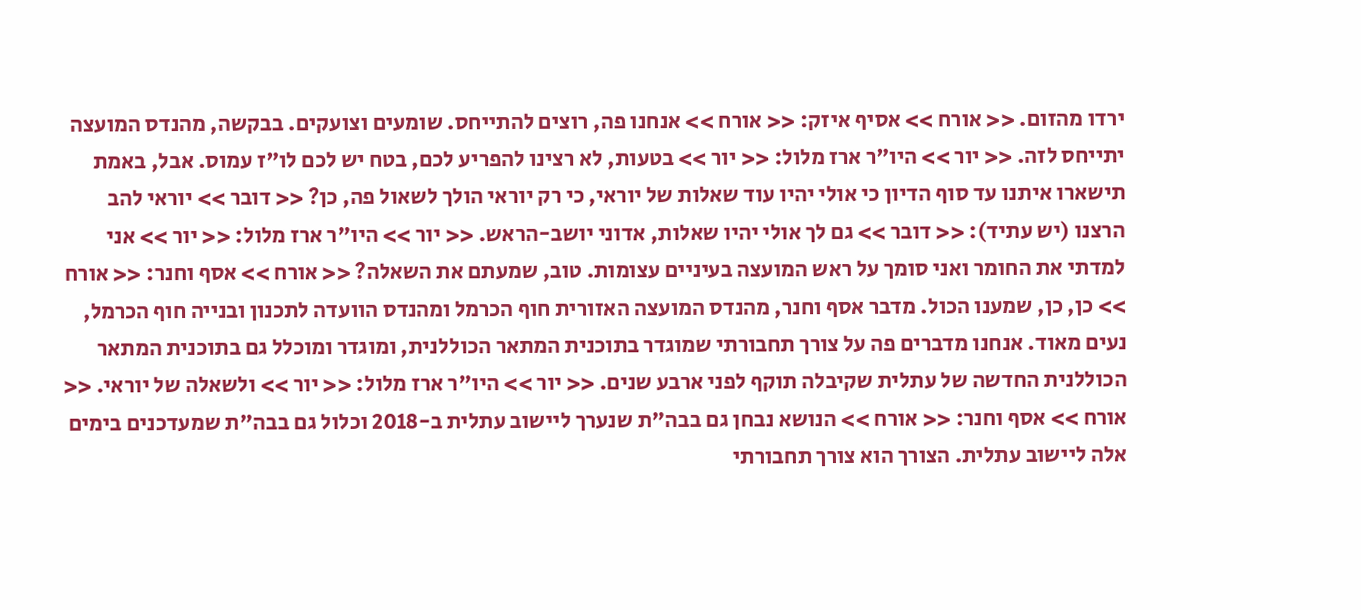ירדו מהזום. << אורח >> אסיף איזק: << אורח >> אנחנו פה, רוצים להתייחס. שומעים וצועקים. בבקשה, מהנדס המועצה יתייחס לזה. << יור >> היו"ר ארז מלול: << יור >> בטעות, לא רצינו להפריע לכם, בטח יש לכם לו"ז עמוס. אבל, באמת תישארו איתנו עד סוף הדיון כי אולי יהיו עוד שאלות של יוראי, כי רק יוראי הולך לשאול פה, כן? << דובר >> יוראי להב הרצנו (יש עתיד): << דובר >> גם לך אולי יהיו שאלות, אדוני יושב-הראש. << יור >> היו"ר ארז מלול: << יור >> אני למדתי את החומר ואני סומך על ראש המועצה בעיניים עצומות. טוב, שמעתם את השאלה? << אורח >> אסף וחנר: << אורח >> כן, כן, שמענו הכול. מדבר אסף וחנר, מהנדס המועצה האזורית חוף הכרמל ומהנדס הוועדה לתכנון ובנייה חוף הכרמל, נעים מאוד. אנחנו מדברים פה על צורך תחבורתי שמוגדר בתוכנית המתאר הכוללנית, ומוגדר ומוכלל גם בתוכנית המתאר הכוללנית החדשה של עתלית שקיבלה תוקף לפני ארבע שנים. << יור >> היו"ר ארז מלול: << יור >> ולשאלה של יוראי. << אורח >> אסף וחנר: << אורח >> הנושא נבחן גם בבה"ת שנערך ליישוב עתלית ב-2018 וכלול גם בבה"ת שמעדכנים בימים אלה ליישוב עתלית. הצורך הוא צורך תחבורתי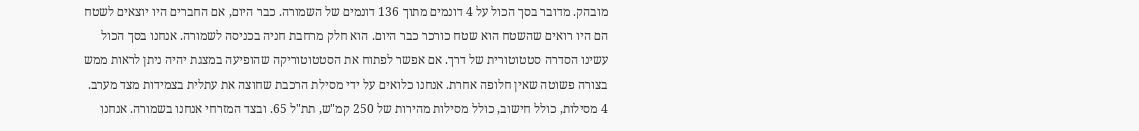מובהק. מדובר בסך הכול על 4 דונמים מתוך 136 דונמים של השמורה. כבר היום, אם החברים היו יוצאים לשטח הם היו רואים שהשטח הוא שטח כורכר כבר היום. הוא חלק מרחבת חניה בכניסה לשמורה. אנחנו בסך הכול עשינו הסדרה סטטוטורית של דרך. אם אפשר לפתוח את הסטטוטוריקה שהופיעה במצגת יהיה ניתן לראות ממש בצורה פשוטה שאין חלופה אחרת. אנחנו כלואים על ידי מסילת הרכבת שחוצה את עתלית בצמידות מצד מערב. 4 מסילות, כולל חישוב, כולל מסילות מהירות של 250 קמ"ש, תת"ל 65. ובצד המזרחי אנחנו בשמורה. אנחנו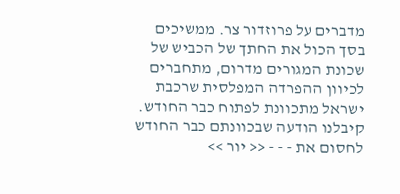מדברים על פרוזדור צר. ממשיכים בסך הכול את החתך של הכביש של שכונת המגורים מדרום, מתחברים לכיוון ההפרדה המפלסית שרכבת ישראל מתכוונת לפתוח כבר החודש. קיבלנו הודעה שבכוונתם כבר החודש לחסום את - - - << יור >>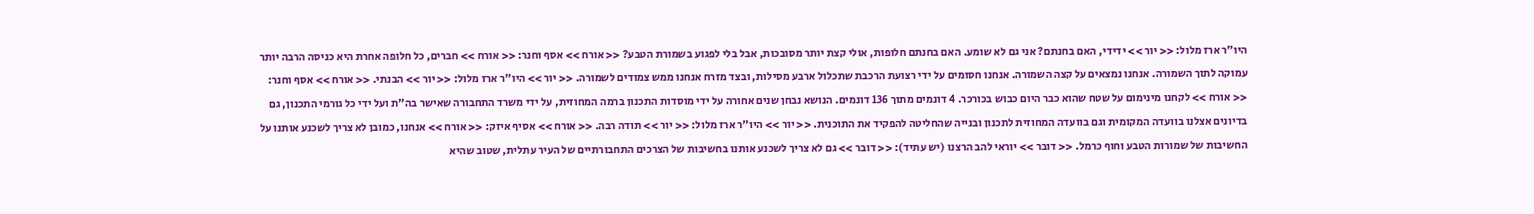היו"ר ארז מלול: << יור >> ידידי, האם בחנתם? אני גם לא שומע. האם בחנתם חלופות, אולי קצת יותר מסובכות, אבל בלי לפגוע בשמורת הטבע? << אורח >> אסף וחנר: << אורח >> חברים, כל חלופה אחרת היא כניסה הרבה יותר עמוקה לתוך השמורה. אנחנו נמצאים על קצה השמורה. אנחנו חסומים על ידי רצועת הרכבת שתכלול ארבע מסילות, ובצד מזרח אנחנו ממש צמודים לשמורה. << יור >> היו"ר ארז מלול: << יור >> הבנתי. << אורח >> אסף וחנר: << אורח >> לקחנו מינימום על שטח שהוא כבר היום כבוש בכורכר. 4 דונמים מתוך 136 דונמים. הנושא נבחן שנים אחורה על ידי מוסדות התכנון ברמה המחוזית, על ידי משרד התחבורה שאישר בה"ת ועל ידי כל גורמי התכנון, גם בדיונים אצלנו בוועדה המקומית וגם בוועדה המחוזית לתכנון ובנייה שהחליטה להפקיד את התוכנית. << יור >> היו"ר ארז מלול: << יור >> תודה רבה. << אורח >> אסיף איזק: << אורח >> אנחנו, כמובן לא צריך לשכנע אותנו על החשיבות של שמורות הטבע וחוף כרמל. << דובר >> יוראי להב הרצנו (יש עתיד): << דובר >> גם לא צריך לשכנע אותנו בחשיבות של הצרכים התחבורתיים של העיר עתלית, שטוב שהיא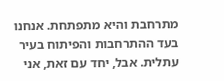מתרחבת והיא מתפתחת. אנחנו בעד ההתרחבות והפיתוח בעיר עתלית. אבל, יחד עם זאת, אני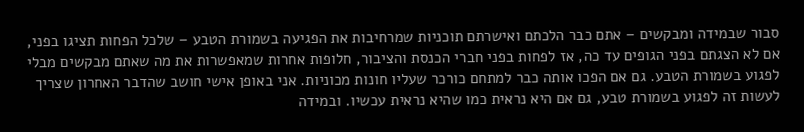סבור שבמידה ומבקשים – אתם כבר הלכתם ואישרתם תוכניות שמרחיבות את הפגיעה בשמורת הטבע – שלכל הפחות תציגו בפני, אם לא הצגתם בפני הגופים עד כה, אז לפחות בפני חברי הכנסת והציבור, חלופות אחרות שמאפשרות את מה שאתם מבקשים מבלי לפגוע בשמורת הטבע. גם אם הפכו אותה כבר למתחם כורכר שעליו חונות מכוניות. אני באופן אישי חושב שהדבר האחרון שצריך לעשות זה לפגוע בשמורת טבע, גם אם היא נראית כמו שהיא נראית עכשיו. ובמידה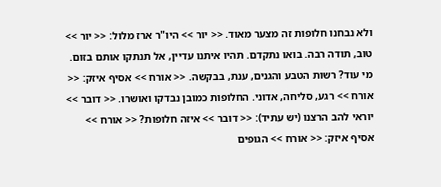ולא נבחנו חלופות זה מצער מאוד. << יור >> היו"ר ארז מלול: << יור >> טוב, תודה רבה. בואו נתקדם. תהיו איתנו עדיין, אל תנתקו אותם בזום. מי עוד? רשות הטבע והגנים, ענת, בבקשה. << אורח >> אסיף איזק: << אורח >> רגע, סליחה, אדוני. החלופות כמובן נבדקו ואושרו. << דובר >> יוראי להב הרצנו (יש עתיד): << דובר >> איזה חלופות? << אורח >> אסיף איזק: << אורח >> הגופים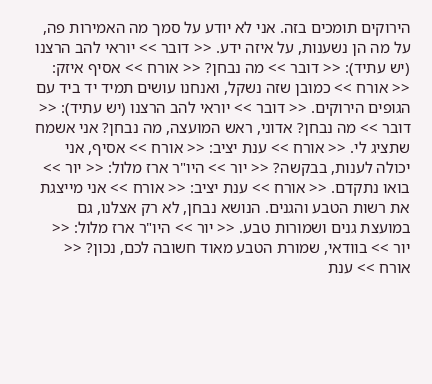הירוקים תומכים בזה. אני לא יודע על סמך מה האמירות פה, על מה הן נשענות, על איזה ידע. << דובר >> יוראי להב הרצנו (יש עתיד): << דובר >> מה נבחן? << אורח >> אסיף איזק: << אורח >> כמובן שזה נשקל, ואנחנו עושים תמיד יד ביד עם הגופים הירוקים. << דובר >> יוראי להב הרצנו (יש עתיד): << דובר >> מה נבחן? אדוני, ראש המועצה, מה נבחן? אני אשמח שתציג לי. << אורח >> ענת יציב: << אורח >> אסיף, אני יכולה לענות, בבקשה? << יור >> היו"ר ארז מלול: << יור >> בואו נתקדם. << אורח >> ענת יציב: << אורח >> אני מייצגת את רשות הטבע והגנים. הנושא נבחן, לא רק אצלנו, גם במועצת גנים ושמורות טבע. << יור >> היו"ר ארז מלול: << יור >> בוודאי, שמורת הטבע מאוד חשובה לכם, נכון? << אורח >> ענת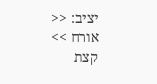יציב: << אורח >> קצת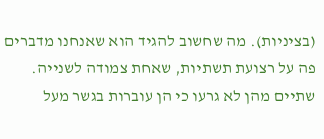(בציניות). מה שחשוב להגיד הוא שאנחנו מדברים פה על רצועת תשתיות, שאחת צמודה לשנייה. שתיים מהן לא גרעו כי הן עוברות בגשר מעל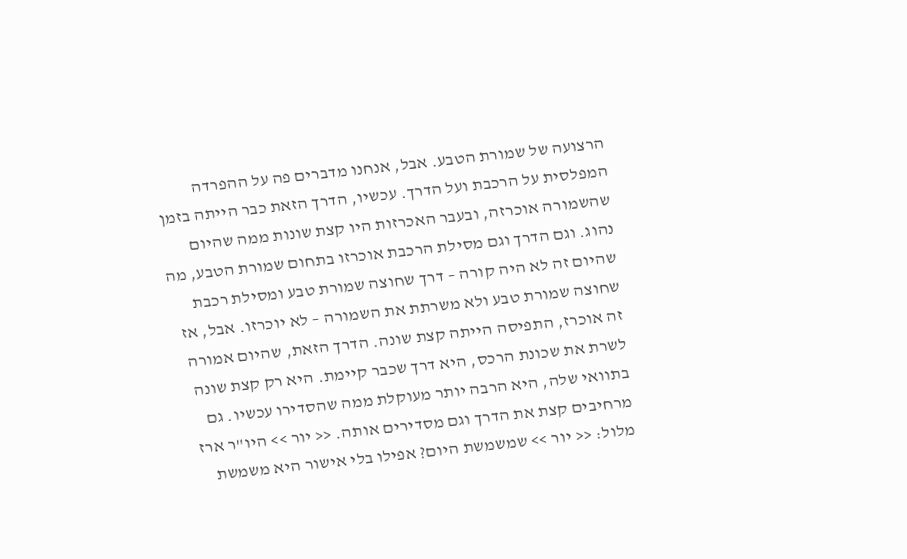הרצועה של שמורת הטבע. אבל, אנחנו מדברים פה על ההפרדה המפלסית על הרכבת ועל הדרך. עכשיו, הדרך הזאת כבר הייתה בזמן שהשמורה אוכרזה, ובעבר האכרזות היו קצת שונות ממה שהיום נהוג. וגם הדרך וגם מסילת הרכבת אוכרזו בתחום שמורת הטבע, מה שהיום זה לא היה קורה – דרך שחוצה שמורת טבע ומסילת רכבת שחוצה שמורת טבע ולא משרתת את השמורה – לא יוכרזו. אבל, אז זה אוכרז, התפיסה הייתה קצת שונה. הדרך הזאת, שהיום אמורה לשרת את שכונת הרכס, היא דרך שכבר קיימת. היא רק קצת שונה בתוואי שלה, היא הרבה יותר מעוקלת ממה שהסדירו עכשיו. גם מרחיבים קצת את הדרך וגם מסדירים אותה. << יור >> היו"ר ארז מלול: << יור >> שמשמשת היום? אפילו בלי אישור היא משמשת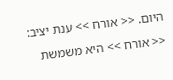היום. << אורח >> ענת יציב: << אורח >> היא משמשת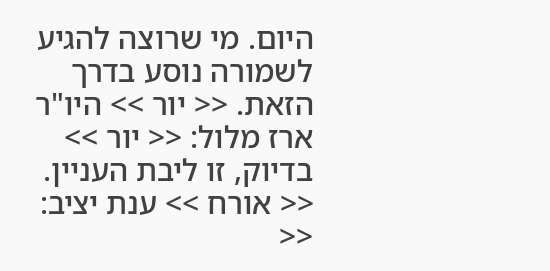היום. מי שרוצה להגיע לשמורה נוסע בדרך הזאת. << יור >> היו"ר ארז מלול: << יור >> בדיוק, זו ליבת העניין. << אורח >> ענת יציב: <<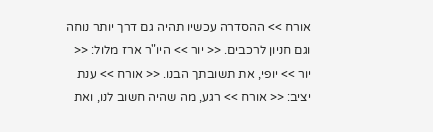אורח >> ההסדרה עכשיו תהיה גם דרך יותר נוחה וגם חניון לרכבים. << יור >> היו"ר ארז מלול: << יור >> יופי, את תשובתך הבנו. << אורח >> ענת יציב: << אורח >> רגע, מה שהיה חשוב לנו, ואת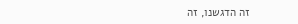זה הדגשנו, זה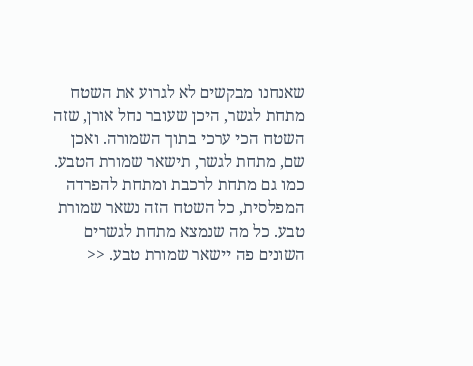שאנחנו מבקשים לא לגרוע את השטח מתחת לגשר, היכן שעובר נחל אורן, שזה השטח הכי ערכי בתוך השמורה. ואכן שם, מתחת לגשר, תישאר שמורת הטבע. כמו גם מתחת לרכבת ומתחת להפרדה המפלסית, כל השטח הזה נשאר שמורת טבע. כל מה שנמצא מתחת לגשרים השונים פה יישאר שמורת טבע. <<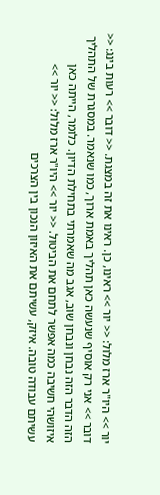יור >> היו"ר ארז מלול: << יור >> ראינו, כן. ראינו את זה במצגת. << דובר >> רעות בינג: << דובר >> אני רק אוסיף שנעשה כאן תהליך באמת ארוך, כמו שנאמר. במסגרת של התהליך הזה הדבר הזה נבחן ונבחן שוב, אגב מה שאמרתי בתחילת הדיון. כלומר, הייתה כאן איזושהי חשיבה כמה אפשר לתחם את הביטול. << יור >> היו"ר ארז מלול: << יור >> עשיתם עבודה טובה. איזק, עשיתם את האיזון הנכון בין הצרכים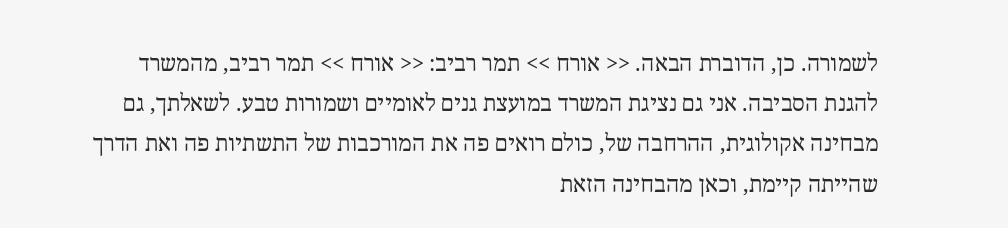לשמורה. כן, הדוברת הבאה. << אורח >> תמר רביב: << אורח >> תמר רביב, מהמשרד להגנת הסביבה. אני גם נציגת המשרד במועצת גנים לאומיים ושמורות טבע. לשאלתך, גם מבחינה אקולוגית, ההרחבה של, כולם רואים פה את המורכבות של התשתיות פה ואת הדרך שהייתה קיימת, וכאן מהבחינה הזאת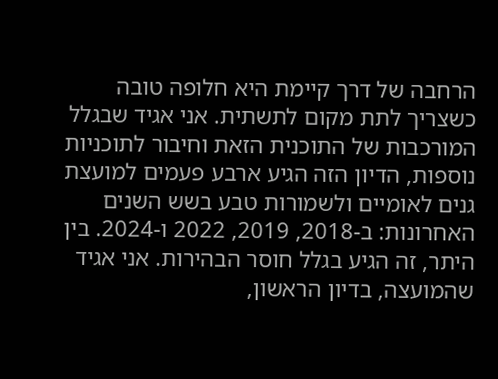הרחבה של דרך קיימת היא חלופה טובה כשצריך לתת מקום לתשתית. אני אגיד שבגלל המורכבות של התוכנית הזאת וחיבור לתוכניות נוספות, הדיון הזה הגיע ארבע פעמים למועצת גנים לאומיים ולשמורות טבע בשש השנים האחרונות: ב-2018, 2019, 2022 ו-2024. בין היתר, זה הגיע בגלל חוסר הבהירות. אני אגיד שהמועצה, בדיון הראשון,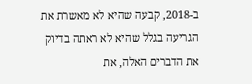ב-2018, קבעה שהיא לא מאשרת את הגריעה בגלל שהיא לא ראתה בדיוק את הדברים האלה, את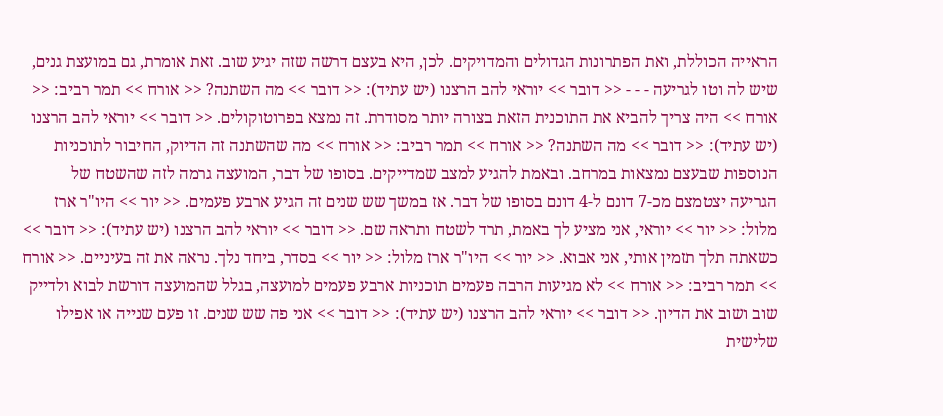הראייה הכוללת, ואת הפתרונות הגדולים והמדויקים. לכן, היא בעצם דרשה שזה יגיע שוב. זאת אומרת, גם במועצת גנים, שיש לה וטו לגריעה - - - << דובר >> יוראי להב הרצנו (יש עתיד): << דובר >> מה השתנה? << אורח >> תמר רביב: << אורח >> היה צריך להביא את התוכנית הזאת בצורה יותר מסודרת. זה נמצא בפרוטוקולים. << דובר >> יוראי להב הרצנו (יש עתיד): << דובר >> מה השתנה? << אורח >> תמר רביב: << אורח >> מה שהשתנה זה הדיוק, החיבור לתוכניות הנוספות שבעצם נמצאות במרחב. ובאמת להגיע למצב שמדייקים. בסופו של דבר, המועצה גרמה לזה שהשטח של הגריעה יצטמצם מכ-7 דונם ל-4 דונם בסופו של דבר. אז במשך שש שנים זה הגיע ארבע פעמים. << יור >> היו"ר ארז מלול: << יור >> יוראי, אני מציע לך באמת, תרד לשטח ותראה שם. << דובר >> יוראי להב הרצנו (יש עתיד): << דובר >> כשאתה תלך תזמין אותי, אני אבוא. << יור >> היו"ר ארז מלול: << יור >> בסדר, ביחד נלך. נראה את זה בעיניים. << אורח >> תמר רביב: << אורח >> לא מגיעות הרבה פעמים תוכניות ארבע פעמים למועצה, בגלל שהמועצה דורשת לבוא ולדייק שוב ושוב את הדיון. << דובר >> יוראי להב הרצנו (יש עתיד): << דובר >> אני פה שש שנים. זו פעם שנייה או אפילו שלישית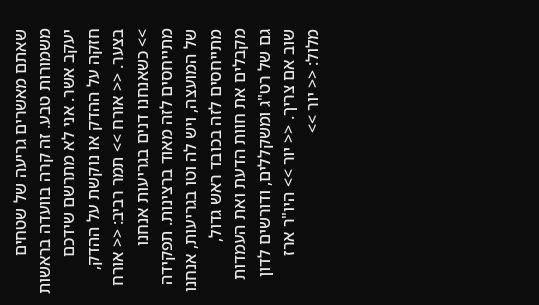שאתם מאשרים גריעה של שטחים משמורות טבע. זה קרה בוועדה בראשות יעקב אשר. אני לא מתרשם שידכם חזקה על ההדק או נוקשת על ההדק, בצער. << אורח >> תמר רביב: << אורח >> כשאנחנו דנים בגריעות אנחנו מתייחסים לזה מאוד ברצינות. תפקידה של המועצה, ויש לה וטו בגריעות, אנחנו מתייחסים לזה בכובד ראש גדול, מקבלים את חוות הדעת ואת העמדות גם של רט"ג ומשקללים, ודורשים לדון שוב אם צריך. << יור >> היו"ר ארז מלול: << יור >>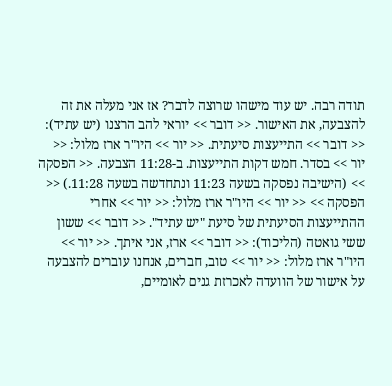תודה רבה. יש עוד מישהו שרוצה לדבר? אז אני מעלה את זה להצבעה, את האישור. << דובר >> יוראי להב הרצנו (יש עתיד): << דובר >> התייעצות סיעתית. << יור >> היו"ר ארז מלול: << יור >> בסדר. חמש דקות התייעצות. ב-11:28 הצבעה. << הפסקה >> (הישיבה נפסקה בשעה 11:23 ונתחדשה בשעה 11:28.) << הפסקה >> << יור >> היו"ר ארז מלול: << יור >> אחרי ההתייעצות הסיעתית של סיעת "יש עתיד". << דובר >> ששון ששי גואטה (הליכוד): << דובר >> ארז, אני איתך. << יור >> היו"ר ארז מלול: << יור >> טוב, חברים, אנחנו עוברים להצבעה על אישור של הוועדה לאכרזת גנים לאומיים,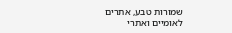שמורות טבע, אתרים לאומיים ואתרי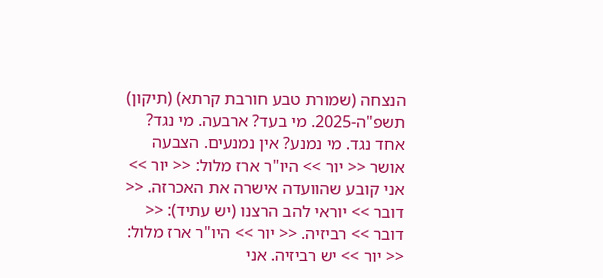הנצחה (שמורת טבע חורבת קרתא) (תיקון) תשפ"ה-2025. מי בעד? ארבעה. מי נגד? אחד נגד. מי נמנע? אין נמנעים. הצבעה אושר << יור >> היו"ר ארז מלול: << יור >> אני קובע שהוועדה אישרה את האכרזה. << דובר >> יוראי להב הרצנו (יש עתיד): << דובר >> רביזיה. << יור >> היו"ר ארז מלול: << יור >> יש רביזיה. אני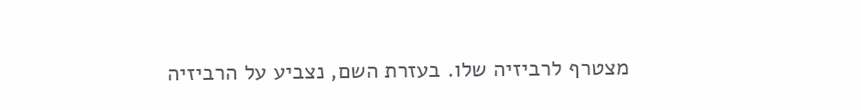מצטרף לרביזיה שלו. בעזרת השם, נצביע על הרביזיה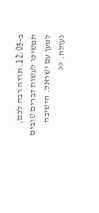ב-12:05. תודה רבה לכם, תמשיכו לעשות דברים טובים למען עם ישראל. הישיבה נעולה. <<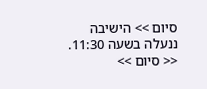סיום >> הישיבה ננעלה בשעה 11:30. << סיום >>